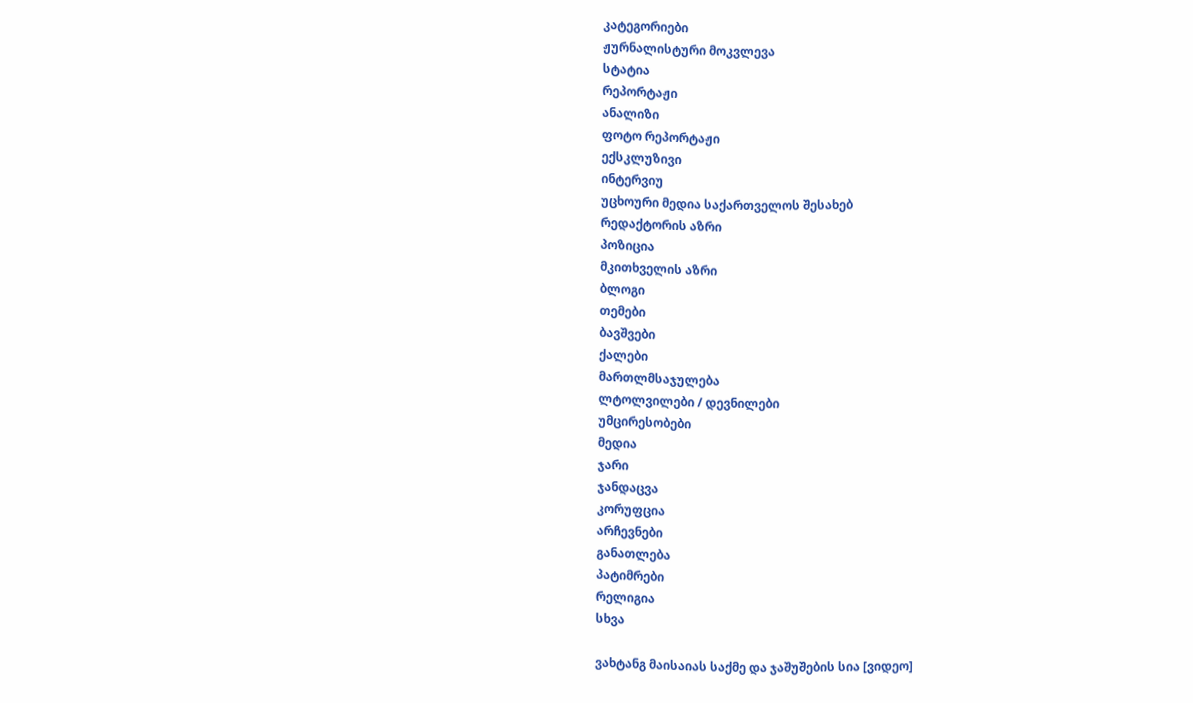კატეგორიები
ჟურნალისტური მოკვლევა
სტატია
რეპორტაჟი
ანალიზი
ფოტო რეპორტაჟი
ექსკლუზივი
ინტერვიუ
უცხოური მედია საქართველოს შესახებ
რედაქტორის აზრი
პოზიცია
მკითხველის აზრი
ბლოგი
თემები
ბავშვები
ქალები
მართლმსაჯულება
ლტოლვილები / დევნილები
უმცირესობები
მედია
ჯარი
ჯანდაცვა
კორუფცია
არჩევნები
განათლება
პატიმრები
რელიგია
სხვა

ვახტანგ მაისაიას საქმე და ჯაშუშების სია [ვიდეო]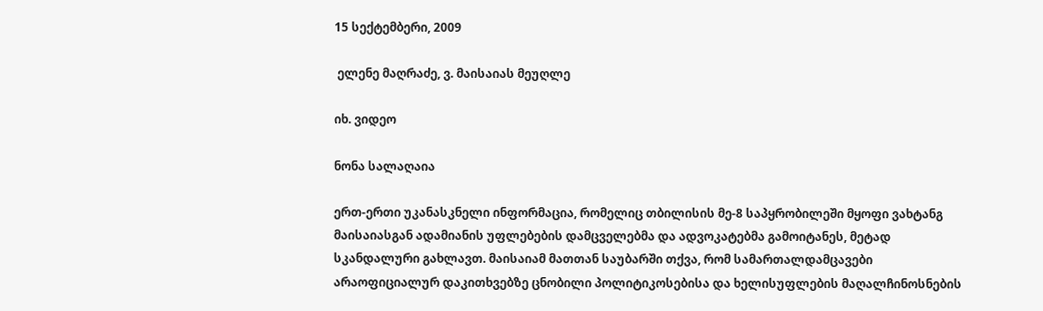15 სექტემბერი, 2009

 ელენე მაღრაძე, ვ. მაისაიას მეუღლე

იხ. ვიდეო

ნონა სალაღაია

ერთ-ერთი უკანასკნელი ინფორმაცია, რომელიც თბილისის მე-8 საპყრობილეში მყოფი ვახტანგ მაისაიასგან ადამიანის უფლებების დამცველებმა და ადვოკატებმა გამოიტანეს, მეტად სკანდალური გახლავთ. მაისაიამ მათთან საუბარში თქვა, რომ სამართალდამცავები არაოფიციალურ დაკითხვებზე ცნობილი პოლიტიკოსებისა და ხელისუფლების მაღალჩინოსნების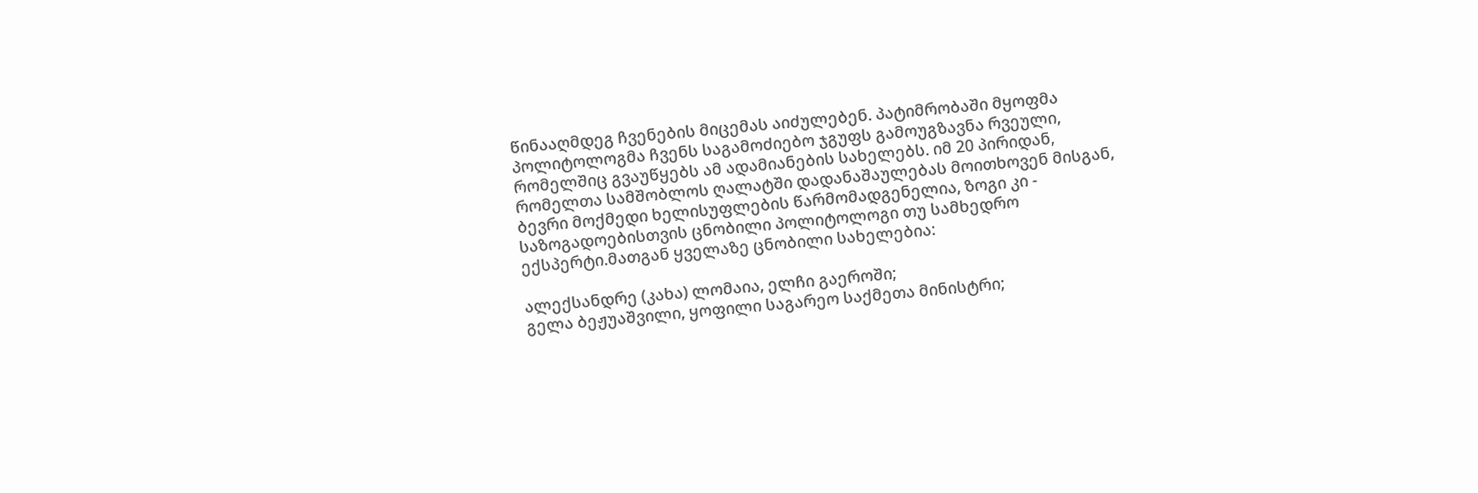წინააღმდეგ ჩვენების მიცემას აიძულებენ. პატიმრობაში მყოფმა პოლიტოლოგმა ჩვენს საგამოძიებო ჯგუფს გამოუგზავნა რვეული, რომელშიც გვაუწყებს ამ ადამიანების სახელებს. იმ 20 პირიდან, რომელთა სამშობლოს ღალატში დადანაშაულებას მოითხოვენ მისგან, ბევრი მოქმედი ხელისუფლების წარმომადგენელია, ზოგი კი - საზოგადოებისთვის ცნობილი პოლიტოლოგი თუ სამხედრო ექსპერტი.მათგან ყველაზე ცნობილი სახელებია:

ალექსანდრე (კახა) ლომაია, ელჩი გაეროში;
გელა ბეჟუაშვილი, ყოფილი საგარეო საქმეთა მინისტრი;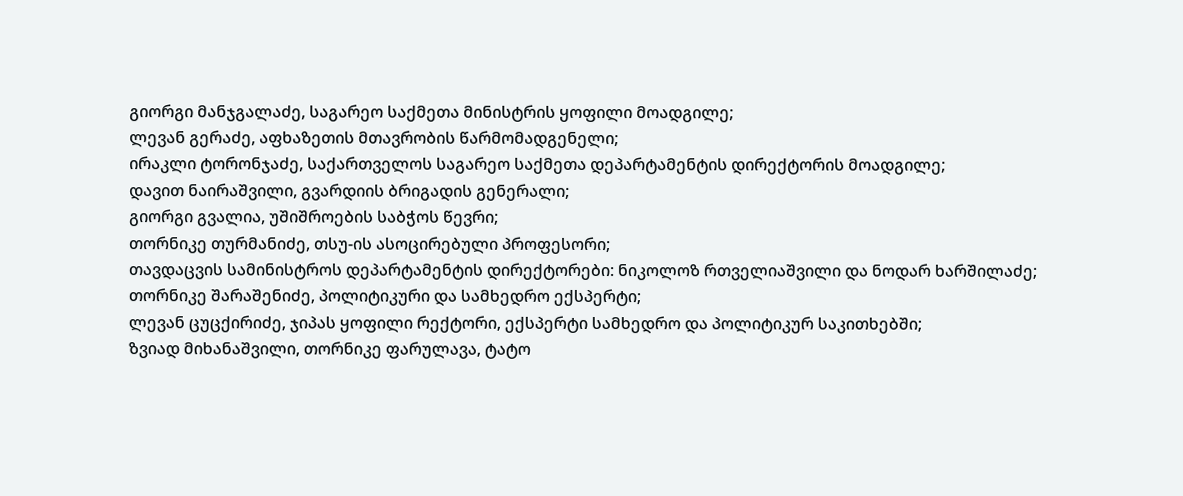გიორგი მანჯგალაძე, საგარეო საქმეთა მინისტრის ყოფილი მოადგილე;
ლევან გერაძე, აფხაზეთის მთავრობის წარმომადგენელი;
ირაკლი ტორონჯაძე, საქართველოს საგარეო საქმეთა დეპარტამენტის დირექტორის მოადგილე;
დავით ნაირაშვილი, გვარდიის ბრიგადის გენერალი;
გიორგი გვალია, უშიშროების საბჭოს წევრი;
თორნიკე თურმანიძე, თსუ-ის ასოცირებული პროფესორი;
თავდაცვის სამინისტროს დეპარტამენტის დირექტორები: ნიკოლოზ რთველიაშვილი და ნოდარ ხარშილაძე;
თორნიკე შარაშენიძე, პოლიტიკური და სამხედრო ექსპერტი;
ლევან ცუცქირიძე, ჯიპას ყოფილი რექტორი, ექსპერტი სამხედრო და პოლიტიკურ საკითხებში;
ზვიად მიხანაშვილი, თორნიკე ფარულავა, ტატო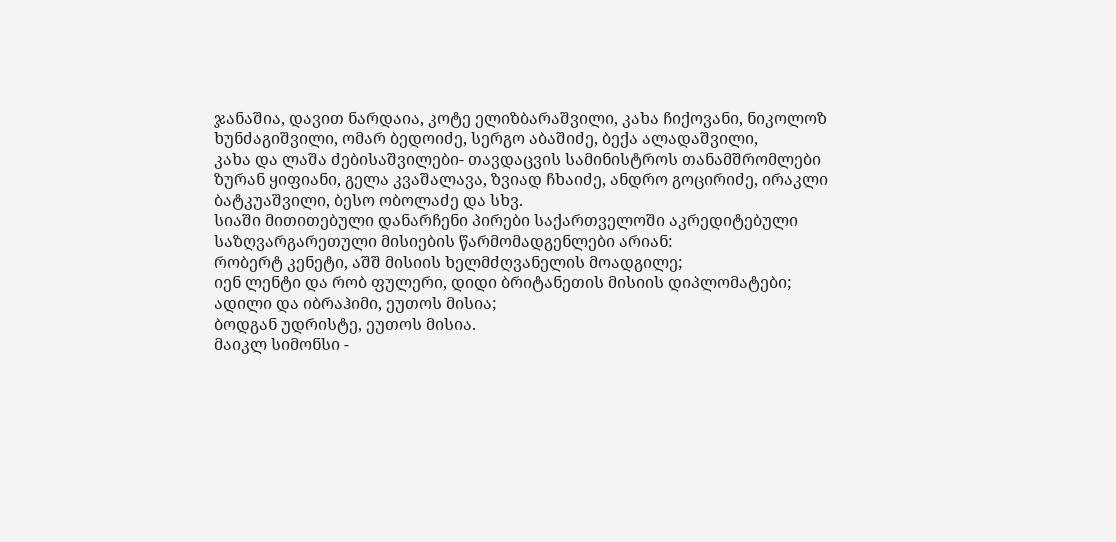ჯანაშია, დავით ნარდაია, კოტე ელიზბარაშვილი, კახა ჩიქოვანი, ნიკოლოზ ხუნძაგიშვილი, ომარ ბედოიძე, სერგო აბაშიძე, ბექა ალადაშვილი,
კახა და ლაშა ძებისაშვილები- თავდაცვის სამინისტროს თანამშრომლები
ზურან ყიფიანი, გელა კვაშალავა, ზვიად ჩხაიძე, ანდრო გოცირიძე, ირაკლი ბატკუაშვილი, ბესო ობოლაძე და სხვ.
სიაში მითითებული დანარჩენი პირები საქართველოში აკრედიტებული საზღვარგარეთული მისიების წარმომადგენლები არიან:
რობერტ კენეტი, აშშ მისიის ხელმძღვანელის მოადგილე;
იენ ლენტი და რობ ფულერი, დიდი ბრიტანეთის მისიის დიპლომატები;
ადილი და იბრაჰიმი, ეუთოს მისია;
ბოდგან უდრისტე, ეუთოს მისია.
მაიკლ სიმონსი -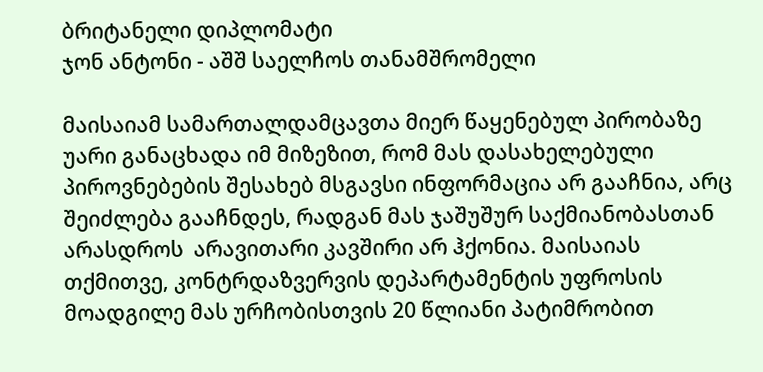ბრიტანელი დიპლომატი
ჯონ ანტონი - აშშ საელჩოს თანამშრომელი

მაისაიამ სამართალდამცავთა მიერ წაყენებულ პირობაზე უარი განაცხადა იმ მიზეზით, რომ მას დასახელებული პიროვნებების შესახებ მსგავსი ინფორმაცია არ გააჩნია, არც შეიძლება გააჩნდეს, რადგან მას ჯაშუშურ საქმიანობასთან არასდროს  არავითარი კავშირი არ ჰქონია. მაისაიას თქმითვე, კონტრდაზვერვის დეპარტამენტის უფროსის მოადგილე მას ურჩობისთვის 20 წლიანი პატიმრობით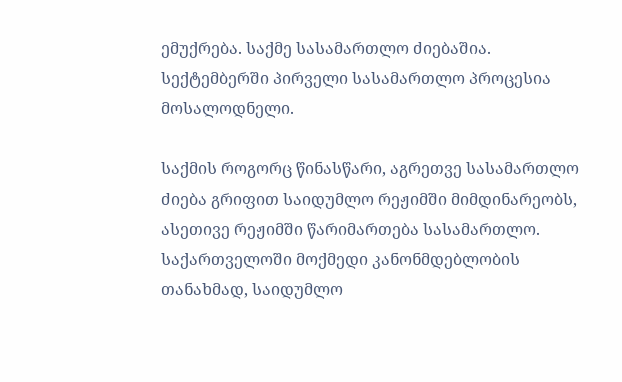ემუქრება. საქმე სასამართლო ძიებაშია. სექტემბერში პირველი სასამართლო პროცესია მოსალოდნელი.

საქმის როგორც წინასწარი, აგრეთვე სასამართლო ძიება გრიფით საიდუმლო რეჟიმში მიმდინარეობს, ასეთივე რეჟიმში წარიმართება სასამართლო. საქართველოში მოქმედი კანონმდებლობის თანახმად, საიდუმლო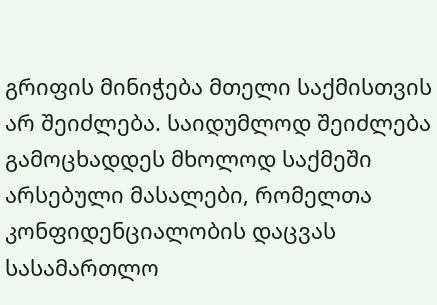გრიფის მინიჭება მთელი საქმისთვის არ შეიძლება. საიდუმლოდ შეიძლება გამოცხადდეს მხოლოდ საქმეში არსებული მასალები, რომელთა კონფიდენციალობის დაცვას სასამართლო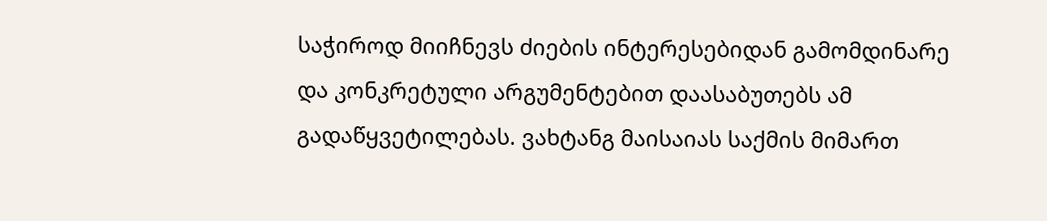საჭიროდ მიიჩნევს ძიების ინტერესებიდან გამომდინარე და კონკრეტული არგუმენტებით დაასაბუთებს ამ გადაწყვეტილებას. ვახტანგ მაისაიას საქმის მიმართ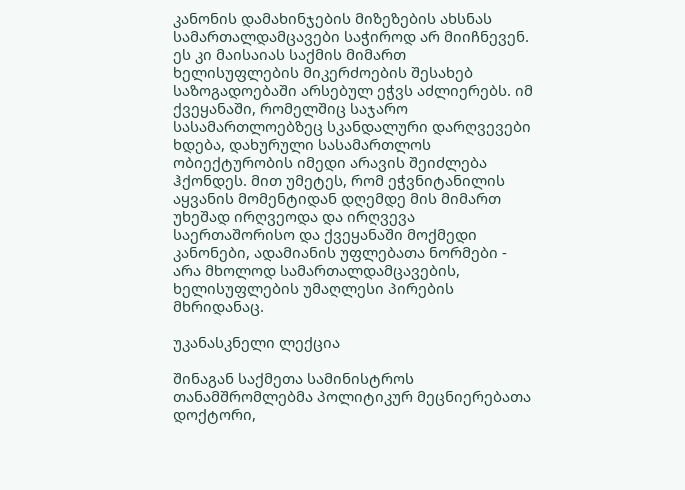კანონის დამახინჯების მიზეზების ახსნას სამართალდამცავები საჭიროდ არ მიიჩნევენ. ეს კი მაისაიას საქმის მიმართ ხელისუფლების მიკერძოების შესახებ საზოგადოებაში არსებულ ეჭვს აძლიერებს. იმ ქვეყანაში, რომელშიც საჯარო სასამართლოებზეც სკანდალური დარღვევები ხდება, დახურული სასამართლოს ობიექტურობის იმედი არავის შეიძლება ჰქონდეს. მით უმეტეს, რომ ეჭვნიტანილის აყვანის მომენტიდან დღემდე მის მიმართ უხეშად ირღვეოდა და ირღვევა საერთაშორისო და ქვეყანაში მოქმედი კანონები, ადამიანის უფლებათა ნორმები - არა მხოლოდ სამართალდამცავების, ხელისუფლების უმაღლესი პირების მხრიდანაც.

უკანასკნელი ლექცია

შინაგან საქმეთა სამინისტროს თანამშრომლებმა პოლიტიკურ მეცნიერებათა დოქტორი,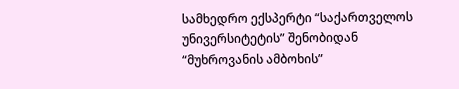სამხედრო ექსპერტი “საქართველოს უნივერსიტეტის” შენობიდან “მუხროვანის ამბოხის”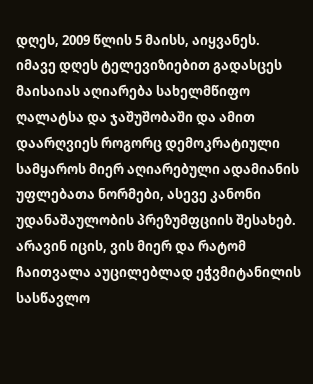დღეს, 2009 წლის 5 მაისს, აიყვანეს.
იმავე დღეს ტელევიზიებით გადასცეს მაისაიას აღიარება სახელმწიფო ღალატსა და ჯაშუშობაში და ამით დაარღვიეს როგორც დემოკრატიული სამყაროს მიერ აღიარებული ადამიანის უფლებათა ნორმები, ასევე კანონი უდანაშაულობის პრეზუმფციის შესახებ. არავინ იცის, ვის მიერ და რატომ ჩაითვალა აუცილებლად ეჭვმიტანილის სასწავლო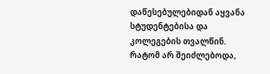დაწესებულებიდან აყვანა სტუდენტებისა და კოლეგების თვალწინ. რატომ არ შეიძლებოდა,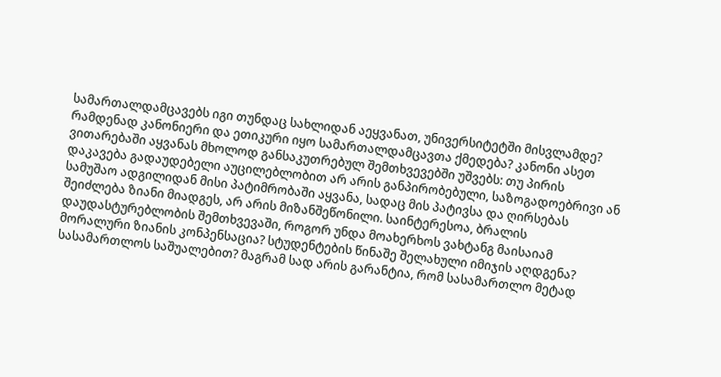სამართალდამცავებს იგი თუნდაც სახლიდან აეყვანათ, უნივერსიტეტში მისვლამდე? რამდენად კანონიერი და ეთიკური იყო სამართალდამცავთა ქმედება? კანონი ასეთ ვითარებაში აყვანას მხოლოდ განსაკუთრებულ შემთხვევებში უშვებს: თუ პირის დაკავება გადაუდებელი აუცილებლობით არ არის განპირობებული, საზოგადოებრივი ან სამუშაო ადგილიდან მისი პატიმრობაში აყვანა, სადაც მის პატივსა და ღირსებას შეიძლება ზიანი მიადგეს, არ არის მიზანშეწონილი. საინტერესოა, ბრალის დაუდასტურებლობის შემთხვევაში, როგორ უნდა მოახერხოს ვახტანგ მაისაიამ მორალური ზიანის კონპენსაცია? სტუდენტების წინაშე შელახული იმიჯის აღდგენა? სასამართლოს საშუალებით? მაგრამ სად არის გარანტია, რომ სასამართლო მეტად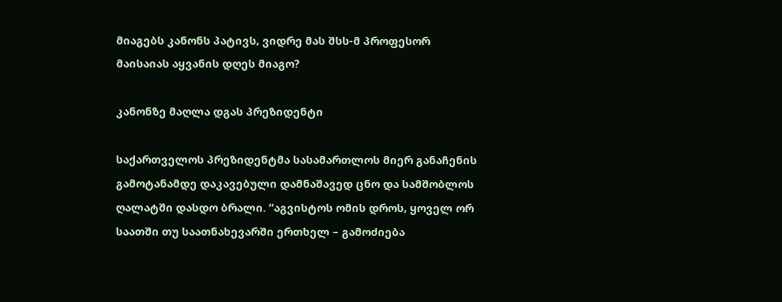მიაგებს კანონს პატივს, ვიდრე მას შსს-მ პროფესორ მაისაიას აყვანის დღეს მიაგო?

კანონზე მაღლა დგას პრეზიდენტი

საქართველოს პრეზიდენტმა სასამართლოს მიერ განაჩენის გამოტანამდე დაკავებული დამნაშავედ ცნო და სამშობლოს ღალატში დასდო ბრალი. “აგვისტოს ომის დროს, ყოველ ორ საათში თუ საათნახევარში ერთხელ – გამოძიება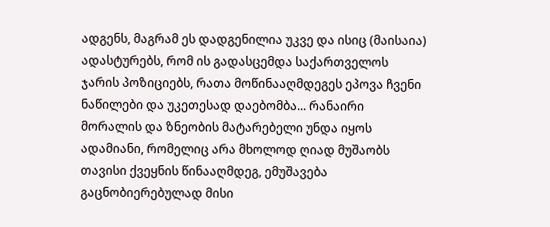ადგენს, მაგრამ ეს დადგენილია უკვე და ისიც (მაისაია) ადასტურებს, რომ ის გადასცემდა საქართველოს ჯარის პოზიციებს, რათა მოწინააღმდეგეს ეპოვა ჩვენი ნაწილები და უკეთესად დაებომბა... რანაირი მორალის და ზნეობის მატარებელი უნდა იყოს ადამიანი, რომელიც არა მხოლოდ ღიად მუშაობს თავისი ქვეყნის წინააღმდეგ, ემუშავება გაცნობიერებულად მისი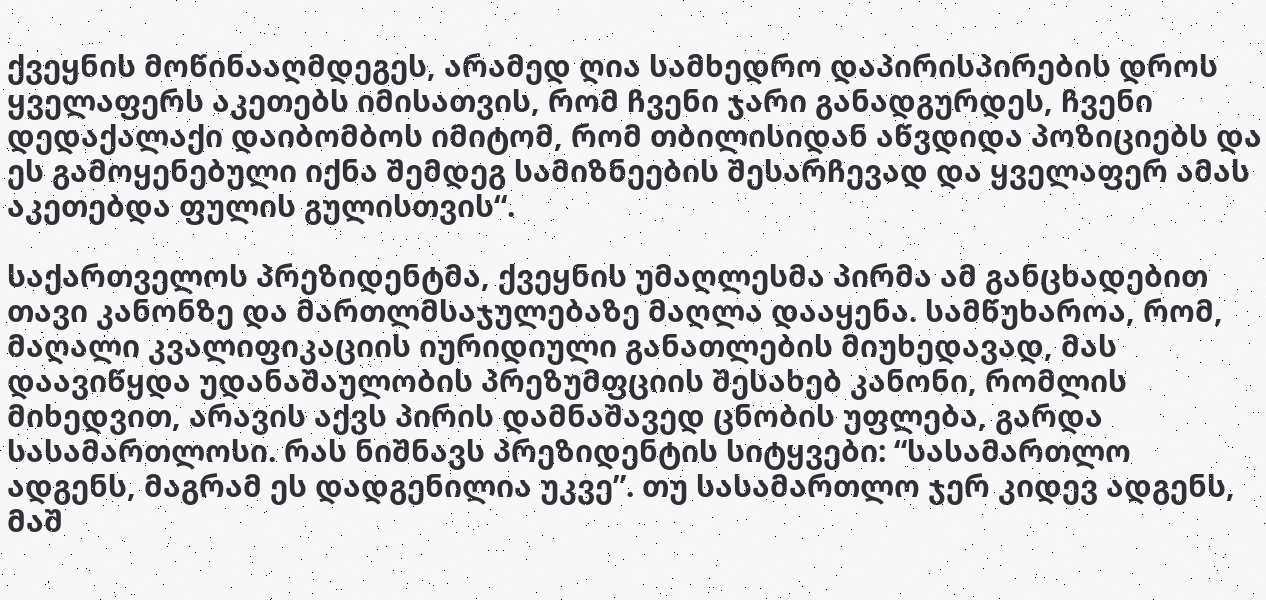ქვეყნის მოწინააღმდეგეს, არამედ ღია სამხედრო დაპირისპირების დროს ყველაფერს აკეთებს იმისათვის, რომ ჩვენი ჯარი განადგურდეს, ჩვენი დედაქალაქი დაიბომბოს იმიტომ, რომ თბილისიდან აწვდიდა პოზიციებს და ეს გამოყენებული იქნა შემდეგ სამიზნეების შესარჩევად და ყველაფერ ამას აკეთებდა ფულის გულისთვის“.

საქართველოს პრეზიდენტმა, ქვეყნის უმაღლესმა პირმა ამ განცხადებით თავი კანონზე და მართლმსაჯულებაზე მაღლა დააყენა. სამწუხაროა, რომ, მაღალი კვალიფიკაციის იურიდიული განათლების მიუხედავად, მას დაავიწყდა უდანაშაულობის პრეზუმფციის შესახებ კანონი, რომლის მიხედვით, არავის აქვს პირის დამნაშავედ ცნობის უფლება, გარდა სასამართლოსი. რას ნიშნავს პრეზიდენტის სიტყვები: “სასამართლო ადგენს, მაგრამ ეს დადგენილია უკვე”. თუ სასამართლო ჯერ კიდევ ადგენს, მაშ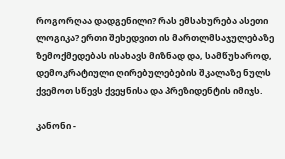როგორღაა დადგენილი? რას ემსახურება ასეთი ლოგიკა? ერთი შეხედვით ის მართლმსაჯულებაზე ზემოქმედებას ისახავს მიზნად და, სამწუხაროდ, დემოკრატიული ღირებულებების შკალაზე ნულს ქვემოთ სწევს ქვეყნისა და პრეზიდენტის იმიჯს.

კანონი -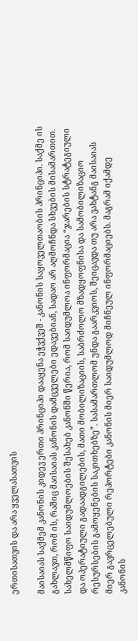ერთისათვის და არა ყველასათვის

მაისაიას საქმემ კანონის კიდევ ერთი პრინციპი დააყენა ეჭვქვეშ - კანონის საყოველთაობის პრინციპი. საქმე ის გახლავთ, რომ ის, რაშიც მაისაიას კანონის დამცველები ედავებიან, სადაო არ აღმოჩნდა სხვების მისამართით. სახელმწიფო საიდუმლოების შესახებ კანონში წერია, რომ საიდუმლოა ინფორმაცია “ჯარების სტრატეგიული და ოპერატიული გადაადგილების, მათი მობილიზაციის, საბრძოლო მზადყოფნისა და სამობილიზაციო რესურსების გამოყენების საკითხებზე”. სასამართლომ უნდა გაარკვიოს, შეიცავდა თუ არა ვახტანგ მაისაიას მიერ გავრცელებული რეპორტები კანონის მიერ საიდუმლოდ მიჩნეულ ინფორმაციებს. მაგრამ იქამდე კანონის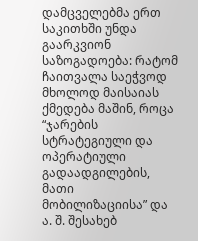დამცველებმა ერთ საკითხში უნდა გაარკვიონ საზოგადოება: რატომ ჩაითვალა საეჭვოდ მხოლოდ მაისაიას ქმედება მაშინ, როცა “ჯარების სტრატეგიული და ოპერატიული გადაადგილების, მათი მობილიზაციისა” და ა. შ. შესახებ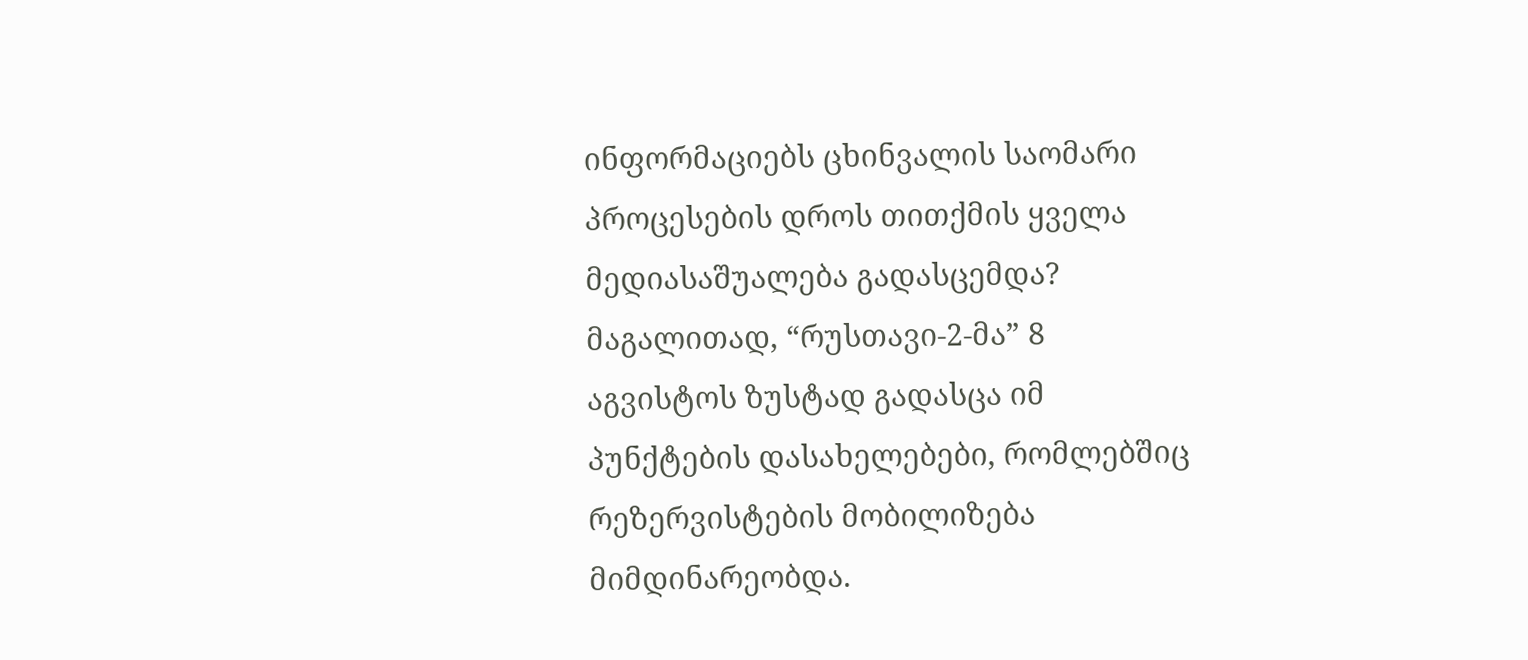ინფორმაციებს ცხინვალის საომარი პროცესების დროს თითქმის ყველა მედიასაშუალება გადასცემდა? მაგალითად, “რუსთავი-2-მა” 8 აგვისტოს ზუსტად გადასცა იმ პუნქტების დასახელებები, რომლებშიც რეზერვისტების მობილიზება მიმდინარეობდა.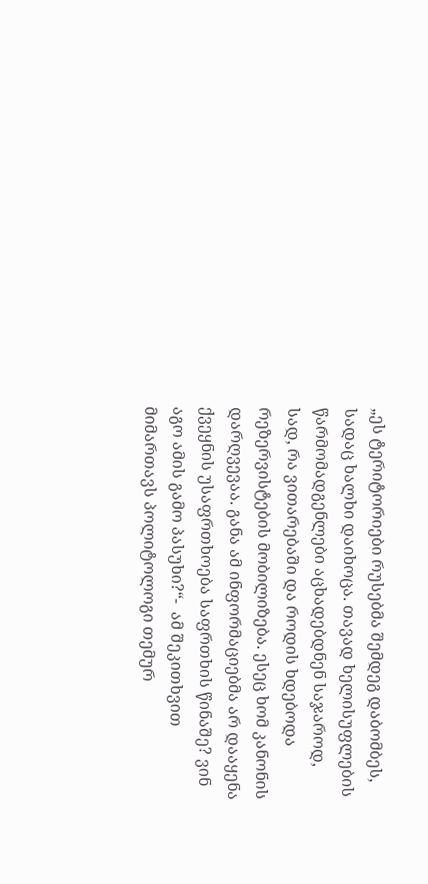„ეს ტერიტორიები რუსებმა შემდეგ დაბომბეს, სადაც ხალხი დაიხოცა. თავად ხელისუფლების წარმომადგენლები აცხადებდნენ საჯაროდ, სად, რა ვითარებაში და როდის ხდებოდა რეზერვისტების მობილიზება. ესეც ხომ კანონის დარღვევაა. განა ამ ინფორმაციებმა არ დააყენა ქვეყნის უსაფრთხოება საფრთხის წინაშე? ვინ აგო ამის გამო პასუხი?“-  ამ შეკითხვით მიმართავს პოლიტოლოგი თემურ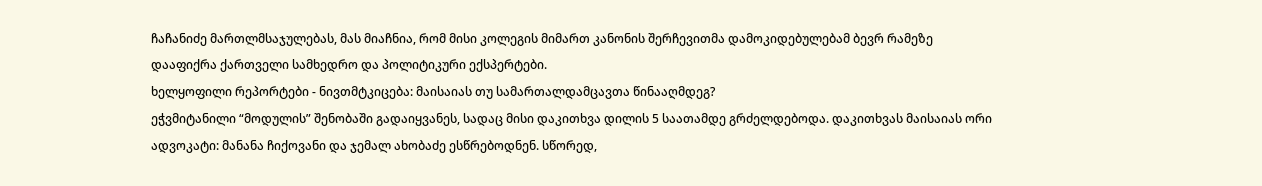ჩაჩანიძე მართლმსაჯულებას, მას მიაჩნია, რომ მისი კოლეგის მიმართ კანონის შერჩევითმა დამოკიდებულებამ ბევრ რამეზე დააფიქრა ქართველი სამხედრო და პოლიტიკური ექსპერტები.
ხელყოფილი რეპორტები - ნივთმტკიცება: მაისაიას თუ სამართალდამცავთა წინააღმდეგ?
ეჭვმიტანილი “მოდულის” შენობაში გადაიყვანეს, სადაც მისი დაკითხვა დილის 5 საათამდე გრძელდებოდა. დაკითხვას მაისაიას ორი ადვოკატი: მანანა ჩიქოვანი და ჯემალ ახობაძე ესწრებოდნენ. სწორედ,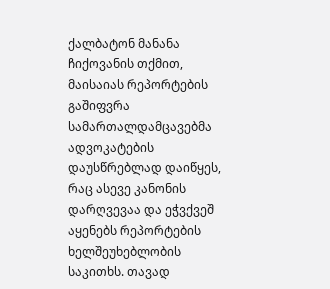ქალბატონ მანანა ჩიქოვანის თქმით, მაისაიას რეპორტების გაშიფვრა სამართალდამცავებმა ადვოკატების დაუსწრებლად დაიწყეს, რაც ასევე კანონის დარღვევაა და ეჭვქვეშ აყენებს რეპორტების ხელშეუხებლობის საკითხს. თავად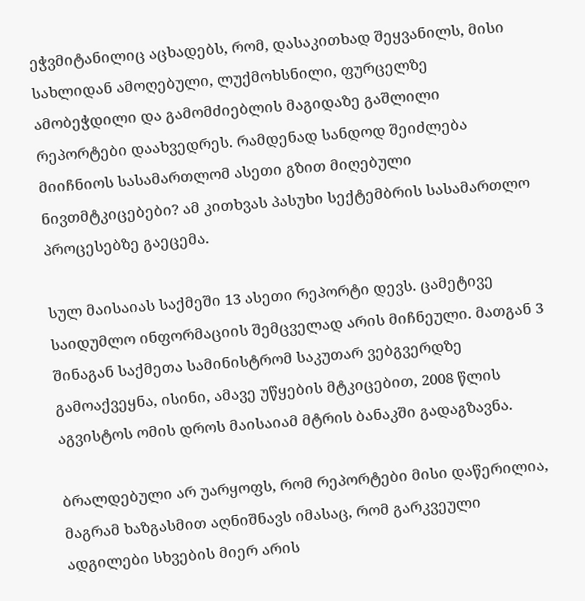ეჭვმიტანილიც აცხადებს, რომ, დასაკითხად შეყვანილს, მისი სახლიდან ამოღებული, ლუქმოხსნილი, ფურცელზე ამობეჭდილი და გამომძიებლის მაგიდაზე გაშლილი რეპორტები დაახვედრეს. რამდენად სანდოდ შეიძლება მიიჩნიოს სასამართლომ ასეთი გზით მიღებული ნივთმტკიცებები? ამ კითხვას პასუხი სექტემბრის სასამართლო პროცესებზე გაეცემა.

სულ მაისაიას საქმეში 13 ასეთი რეპორტი დევს. ცამეტივე საიდუმლო ინფორმაციის შემცველად არის მიჩნეული. მათგან 3 შინაგან საქმეთა სამინისტრომ საკუთარ ვებგვერდზე გამოაქვეყნა, ისინი, ამავე უწყების მტკიცებით, 2008 წლის აგვისტოს ომის დროს მაისაიამ მტრის ბანაკში გადაგზავნა.

ბრალდებული არ უარყოფს, რომ რეპორტები მისი დაწერილია, მაგრამ ხაზგასმით აღნიშნავს იმასაც, რომ გარკვეული ადგილები სხვების მიერ არის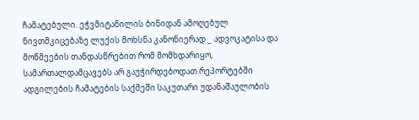ჩამატებული. ეჭვმიტანილის ბინიდან ამოღებულ ნივთმკიცებაზე ლუქის მოხსნა კანონიერად _ ადვოკატისა და მოწმეების თანდასწრებით რომ მომხდარიყო, სამართალდამცავებს არ გაუჭირდებოდათ რეპორტებში ადგილების ჩამატების საქმეში საკუთარი უდანაშაულობის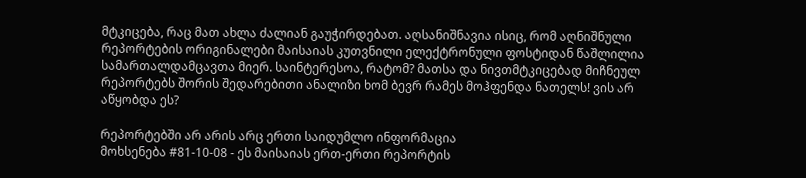მტკიცება, რაც მათ ახლა ძალიან გაუჭირდებათ. აღსანიშნავია ისიც, რომ აღნიშნული რეპორტების ორიგინალები მაისაიას კუთვნილი ელექტრონული ფოსტიდან წაშლილია სამართალდამცავთა მიერ. საინტერესოა, რატომ? მათსა და ნივთმტკიცებად მიჩნეულ რეპორტებს შორის შედარებითი ანალიზი ხომ ბევრ რამეს მოჰფენდა ნათელს! ვის არ აწყობდა ეს?

რეპორტებში არ არის არც ერთი საიდუმლო ინფორმაცია
მოხსენება #81-10-08 - ეს მაისაიას ერთ-ერთი რეპორტის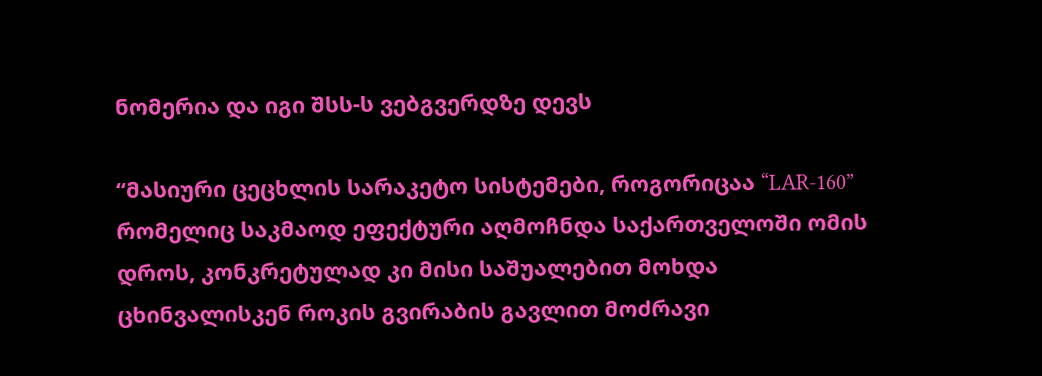ნომერია და იგი შსს-ს ვებგვერდზე დევს

“მასიური ცეცხლის სარაკეტო სისტემები, როგორიცაა “LAR-160” რომელიც საკმაოდ ეფექტური აღმოჩნდა საქართველოში ომის დროს, კონკრეტულად კი მისი საშუალებით მოხდა ცხინვალისკენ როკის გვირაბის გავლით მოძრავი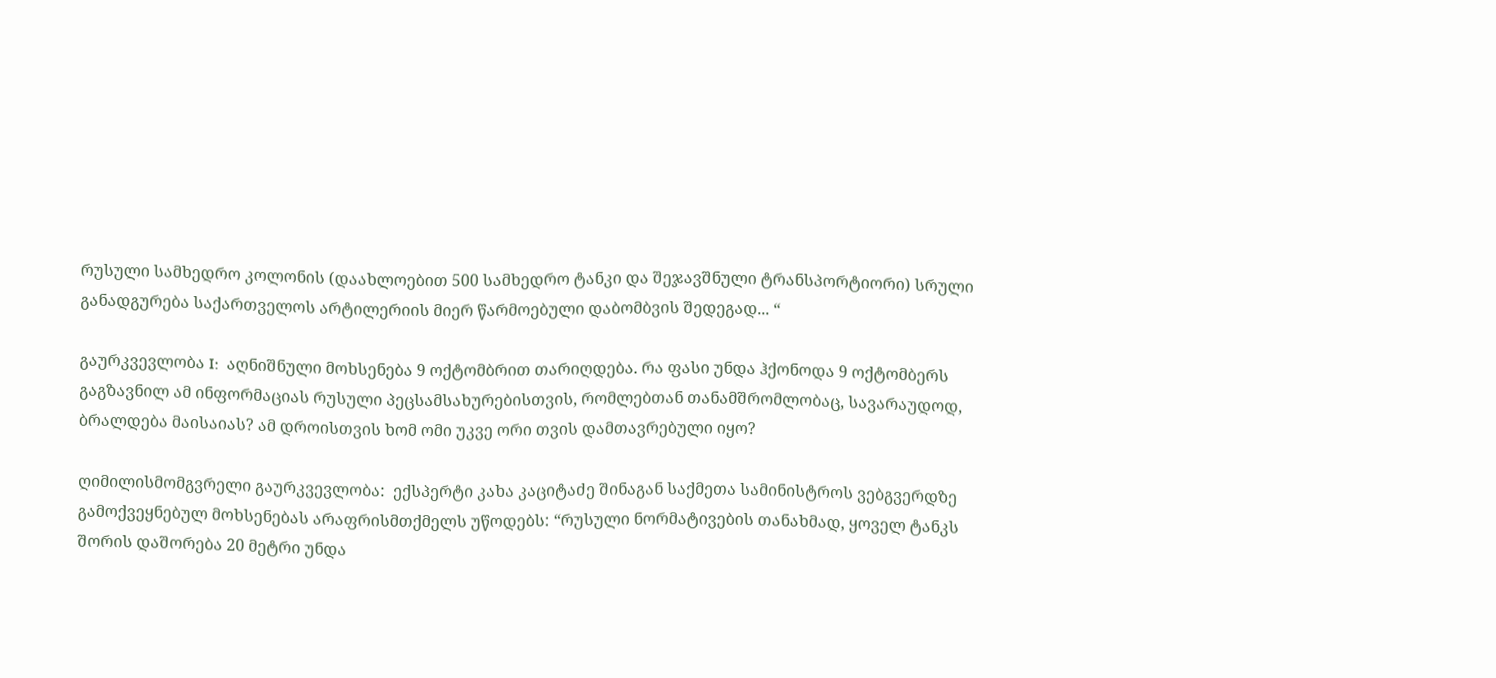რუსული სამხედრო კოლონის (დაახლოებით 500 სამხედრო ტანკი და შეჯავშნული ტრანსპორტიორი) სრული განადგურება საქართველოს არტილერიის მიერ წარმოებული დაბომბვის შედეგად... “

გაურკვევლობა I:  აღნიშნული მოხსენება 9 ოქტომბრით თარიღდება. რა ფასი უნდა ჰქონოდა 9 ოქტომბერს გაგზავნილ ამ ინფორმაციას რუსული პეცსამსახურებისთვის, რომლებთან თანამშრომლობაც, სავარაუდოდ, ბრალდება მაისაიას? ამ დროისთვის ხომ ომი უკვე ორი თვის დამთავრებული იყო?

ღიმილისმომგვრელი გაურკვევლობა:  ექსპერტი კახა კაციტაძე შინაგან საქმეთა სამინისტროს ვებგვერდზე გამოქვეყნებულ მოხსენებას არაფრისმთქმელს უწოდებს: “რუსული ნორმატივების თანახმად, ყოველ ტანკს შორის დაშორება 20 მეტრი უნდა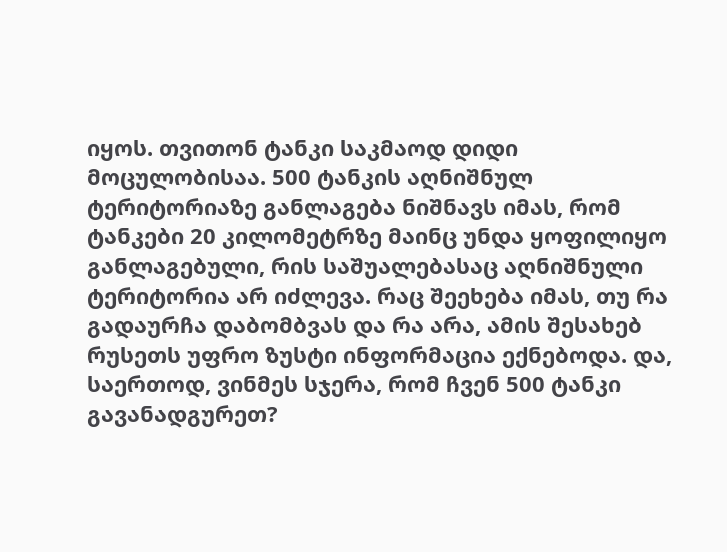იყოს. თვითონ ტანკი საკმაოდ დიდი მოცულობისაა. 500 ტანკის აღნიშნულ ტერიტორიაზე განლაგება ნიშნავს იმას, რომ ტანკები 20 კილომეტრზე მაინც უნდა ყოფილიყო განლაგებული, რის საშუალებასაც აღნიშნული ტერიტორია არ იძლევა. რაც შეეხება იმას, თუ რა გადაურჩა დაბომბვას და რა არა, ამის შესახებ რუსეთს უფრო ზუსტი ინფორმაცია ექნებოდა. და, საერთოდ, ვინმეს სჯერა, რომ ჩვენ 500 ტანკი გავანადგურეთ?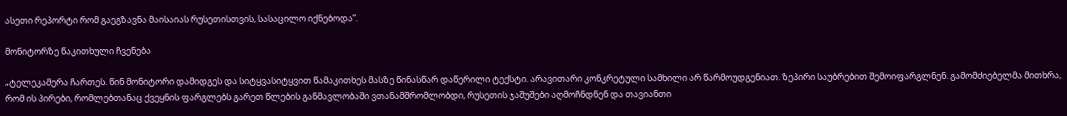ასეთი რეპორტი რომ გაეგზავნა მაისაიას რუსეთისთვის, სასაცილო იქნებოდა”.

მონიტორზე წაკითხული ჩვენება

„ტელეკამერა ჩართეს. წინ მონიტორი დამიდგეს და სიტყვასიტყვით წამაკითხეს მასზე წინასწარ დაწერილი ტექსტი. არავითარი კონკრეტული სამხილი არ წარმოუდგენიათ. ზეპირი საუბრებით შემოიფარგლნენ. გამომძიებელმა მითხრა, რომ ის პირები, რომლებთანაც ქვეყნის ფარგლებს გარეთ წლების განმავლობაში ვთანამშრომლობდი, რუსეთის ჯაშუშები აღმოჩნდნენ და თავიანთი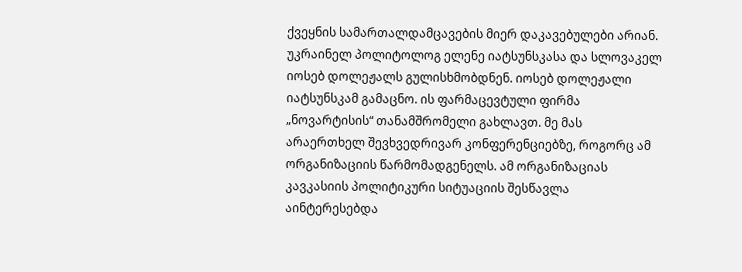ქვეყნის სამართალდამცავების მიერ დაკავებულები არიან. უკრაინელ პოლიტოლოგ ელენე იატსუნსკასა და სლოვაკელ იოსებ დოლეჟალს გულისხმობდნენ. იოსებ დოლეჟალი იატსუნსკამ გამაცნო. ის ფარმაცევტული ფირმა „ნოვარტისის“ თანამშრომელი გახლავთ. მე მას არაერთხელ შევხვედრივარ კონფერენციებზე, როგორც ამ ორგანიზაციის წარმომადგენელს. ამ ორგანიზაციას კავკასიის პოლიტიკური სიტუაციის შესწავლა აინტერესებდა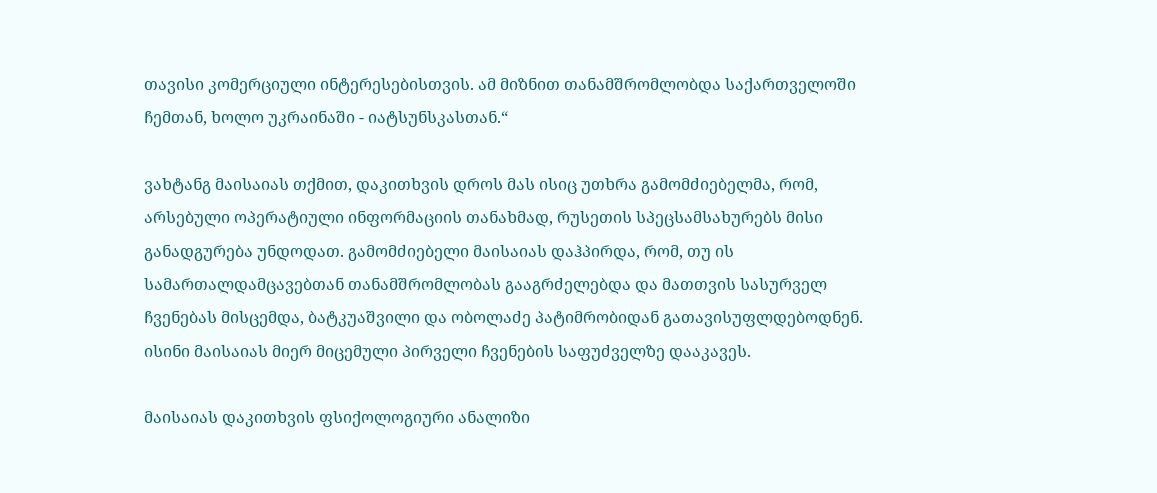თავისი კომერციული ინტერესებისთვის. ამ მიზნით თანამშრომლობდა საქართველოში ჩემთან, ხოლო უკრაინაში - იატსუნსკასთან.“

ვახტანგ მაისაიას თქმით, დაკითხვის დროს მას ისიც უთხრა გამომძიებელმა, რომ, არსებული ოპერატიული ინფორმაციის თანახმად, რუსეთის სპეცსამსახურებს მისი განადგურება უნდოდათ. გამომძიებელი მაისაიას დაჰპირდა, რომ, თუ ის სამართალდამცავებთან თანამშრომლობას გააგრძელებდა და მათთვის სასურველ ჩვენებას მისცემდა, ბატკუაშვილი და ობოლაძე პატიმრობიდან გათავისუფლდებოდნენ. ისინი მაისაიას მიერ მიცემული პირველი ჩვენების საფუძველზე დააკავეს.

მაისაიას დაკითხვის ფსიქოლოგიური ანალიზი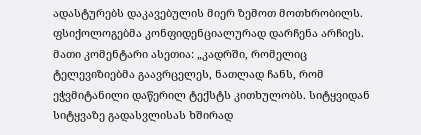ადასტურებს დაკავებულის მიერ ზემოთ მოთხრობილს. ფსიქოლოგებმა კონფიდენციალურად დარჩენა არჩიეს. მათი კომენტარი ასეთია: „კადრში, რომელიც ტელევიზიებმა გაავრცელეს, ნათლად ჩანს, რომ ეჭვმიტანილი დაწერილ ტექსტს კითხულობს. სიტყვიდან სიტყვაზე გადასვლისას ხშირად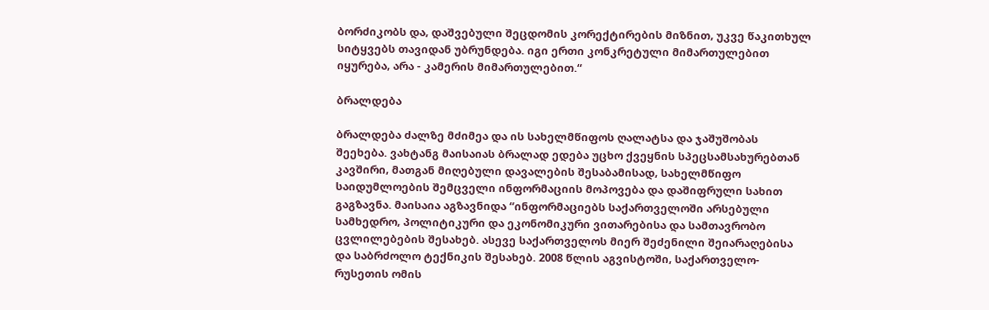ბორძიკობს და, დაშვებული შეცდომის კორექტირების მიზნით, უკვე წაკითხულ სიტყვებს თავიდან უბრუნდება. იგი ერთი კონკრეტული მიმართულებით იყურება, არა - კამერის მიმართულებით.“

ბრალდება

ბრალდება ძალზე მძიმეა და ის სახელმწიფოს ღალატსა და ჯაშუშობას შეეხება. ვახტანგ მაისაიას ბრალად ედება უცხო ქვეყნის სპეცსამსახურებთან კავშირი, მათგან მიღებული დავალების შესაბამისად, სახელმწიფო საიდუმლოების შემცველი ინფორმაციის მოპოვება და დაშიფრული სახით გაგზავნა. მაისაია აგზავნიდა “ინფორმაციებს საქართველოში არსებული სამხედრო, პოლიტიკური და ეკონომიკური ვითარებისა და სამთავრობო ცვლილებების შესახებ. ასევე საქართველოს მიერ შეძენილი შეიარაღებისა და საბრძოლო ტექნიკის შესახებ. 2008 წლის აგვისტოში, საქართველო-რუსეთის ომის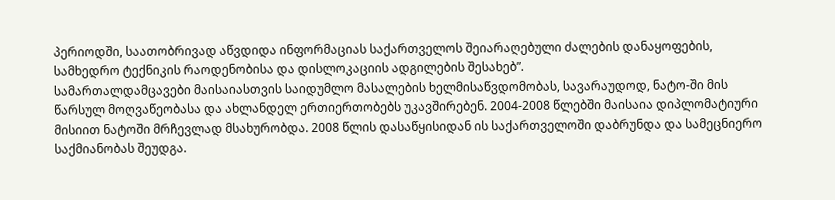პერიოდში, საათობრივად აწვდიდა ინფორმაციას საქართველოს შეიარაღებული ძალების დანაყოფების, სამხედრო ტექნიკის რაოდენობისა და დისლოკაციის ადგილების შესახებ”.
სამართალდამცავები მაისაიასთვის საიდუმლო მასალების ხელმისაწვდომობას, სავარაუდოდ, ნატო-ში მის წარსულ მოღვაწეობასა და ახლანდელ ერთიერთობებს უკავშირებენ. 2004-2008 წლებში მაისაია დიპლომატიური მისიით ნატოში მრჩევლად მსახურობდა. 2008 წლის დასაწყისიდან ის საქართველოში დაბრუნდა და სამეცნიერო საქმიანობას შეუდგა.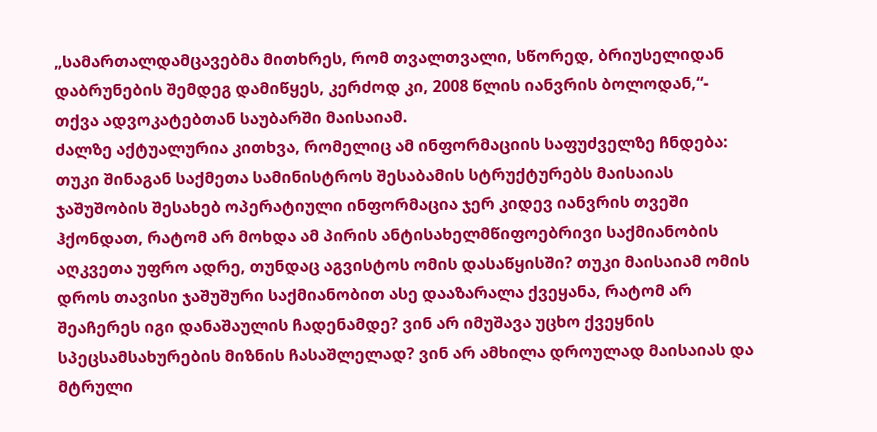„სამართალდამცავებმა მითხრეს, რომ თვალთვალი, სწორედ, ბრიუსელიდან დაბრუნების შემდეგ დამიწყეს, კერძოდ კი, 2008 წლის იანვრის ბოლოდან,“- თქვა ადვოკატებთან საუბარში მაისაიამ.
ძალზე აქტუალურია კითხვა, რომელიც ამ ინფორმაციის საფუძველზე ჩნდება: თუკი შინაგან საქმეთა სამინისტროს შესაბამის სტრუქტურებს მაისაიას ჯაშუშობის შესახებ ოპერატიული ინფორმაცია ჯერ კიდევ იანვრის თვეში ჰქონდათ, რატომ არ მოხდა ამ პირის ანტისახელმწიფოებრივი საქმიანობის აღკვეთა უფრო ადრე, თუნდაც აგვისტოს ომის დასაწყისში? თუკი მაისაიამ ომის დროს თავისი ჯაშუშური საქმიანობით ასე დააზარალა ქვეყანა, რატომ არ შეაჩერეს იგი დანაშაულის ჩადენამდე? ვინ არ იმუშავა უცხო ქვეყნის სპეცსამსახურების მიზნის ჩასაშლელად? ვინ არ ამხილა დროულად მაისაიას და მტრული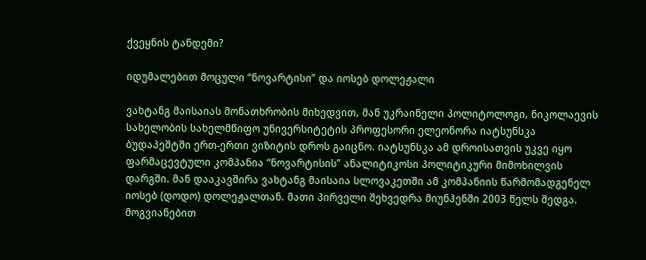ქვეყნის ტანდემი?

იდუმალებით მოცული “ნოვარტისი” და იოსებ დოლეჟალი

ვახტანგ მაისაიას მონათხრობის მიხედვით, მან უკრაინელი პოლიტოლოგი, ნიკოლაევის სახელობის სახელმწიფო უნივერსიტეტის პროფესორი ელეონორა იატსუნსკა ბუდაპეშტში ერთ-ერთი ვიზიტის დროს გაიცნო. იატსუნსკა ამ დროისათვის უკვე იყო ფარმაცევტული კომპანია “ნოვარტისის” ანალიტიკოსი პოლიტიკური მიმოხილვის დარგში. მან დააკავშირა ვახტანგ მაისაია სლოვაკეთში ამ კომპანიის წარმომადგენელ იოსებ (დოდო) დოლეჟალთან. მათი პირველი შეხვედრა მიუნჰენში 2003 წელს შედგა. მოგვიანებით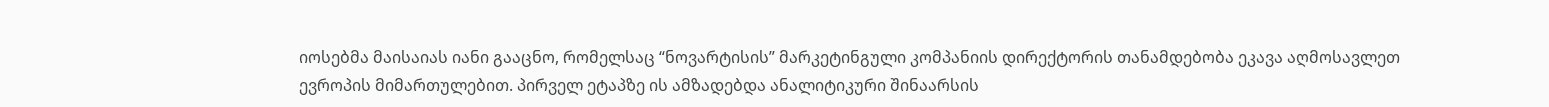იოსებმა მაისაიას იანი გააცნო, რომელსაც “ნოვარტისის” მარკეტინგული კომპანიის დირექტორის თანამდებობა ეკავა აღმოსავლეთ ევროპის მიმართულებით. პირველ ეტაპზე ის ამზადებდა ანალიტიკური შინაარსის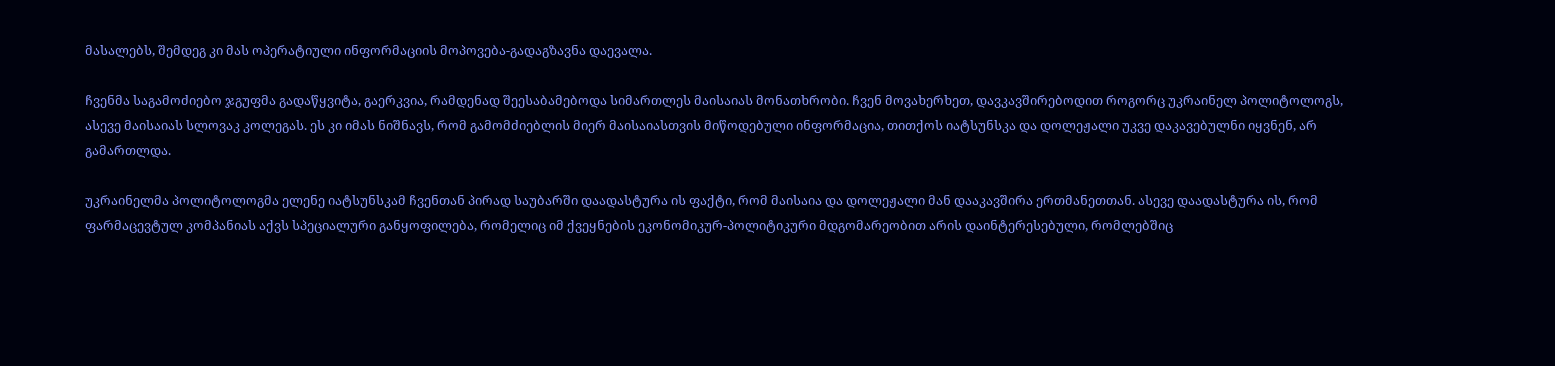მასალებს, შემდეგ კი მას ოპერატიული ინფორმაციის მოპოვება-გადაგზავნა დაევალა.

ჩვენმა საგამოძიებო ჯგუფმა გადაწყვიტა, გაერკვია, რამდენად შეესაბამებოდა სიმართლეს მაისაიას მონათხრობი. ჩვენ მოვახერხეთ, დავკავშირებოდით როგორც უკრაინელ პოლიტოლოგს, ასევე მაისაიას სლოვაკ კოლეგას. ეს კი იმას ნიშნავს, რომ გამომძიებლის მიერ მაისაიასთვის მიწოდებული ინფორმაცია, თითქოს იატსუნსკა და დოლეჟალი უკვე დაკავებულნი იყვნენ, არ გამართლდა.

უკრაინელმა პოლიტოლოგმა ელენე იატსუნსკამ ჩვენთან პირად საუბარში დაადასტურა ის ფაქტი, რომ მაისაია და დოლეჟალი მან დააკავშირა ერთმანეთთან. ასევე დაადასტურა ის, რომ ფარმაცევტულ კომპანიას აქვს სპეციალური განყოფილება, რომელიც იმ ქვეყნების ეკონომიკურ-პოლიტიკური მდგომარეობით არის დაინტერესებული, რომლებშიც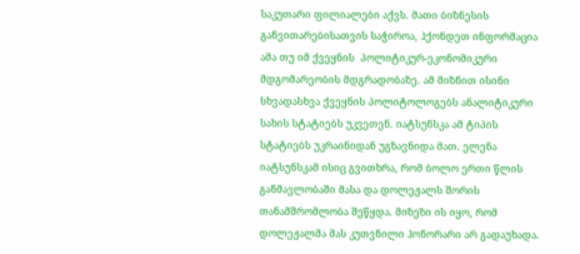საკუთარი ფილიალები აქვს. მათი ბიზნესის განვითარებისათვის საჭიროა, ჰქონდეთ ინფორმაცია ამა თუ იმ ქვეყნის  პოლიტიკურ-ეკონომიკური მდგომარეობის მდგრადობაზე. ამ მიზნით ისინი სხვადასხვა ქვეყნის პოლიტოლოგებს ანალიტიკური სახის სტატიებს უკვეთენ. იატსუნსკა ამ ტიპის სტატიებს უკრაინიდან უგზავნიდა მათ. ელენა იატსუნსკამ ისიც გვითხრა, რომ ბოლო ერთი წლის განმავლობაში მასა და დოლეჟალს შორის თანამშრომლობა შეწყდა. მიზეზი ის იყო, რომ დოლეჟალმა მას კუთვნილი ჰონორარი არ გადაუხადა.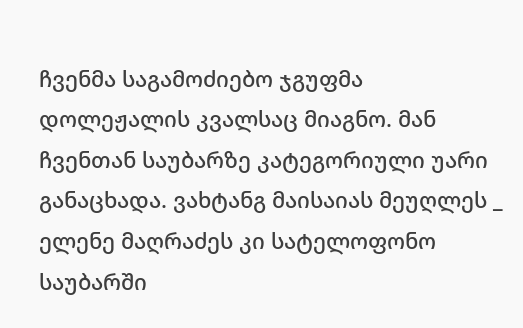ჩვენმა საგამოძიებო ჯგუფმა დოლეჟალის კვალსაც მიაგნო. მან ჩვენთან საუბარზე კატეგორიული უარი განაცხადა. ვახტანგ მაისაიას მეუღლეს _ ელენე მაღრაძეს კი სატელოფონო საუბარში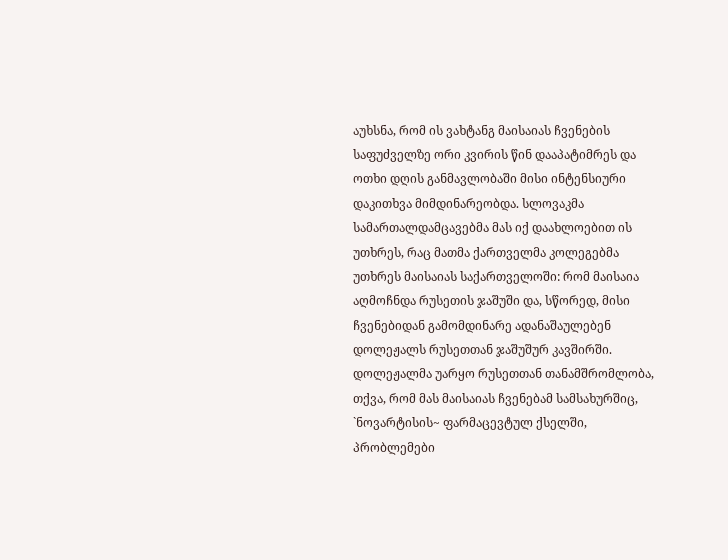აუხსნა, რომ ის ვახტანგ მაისაიას ჩვენების საფუძველზე ორი კვირის წინ დააპატიმრეს და ოთხი დღის განმავლობაში მისი ინტენსიური დაკითხვა მიმდინარეობდა. სლოვაკმა სამართალდამცავებმა მას იქ დაახლოებით ის უთხრეს, რაც მათმა ქართველმა კოლეგებმა უთხრეს მაისაიას საქართველოში: რომ მაისაია აღმოჩნდა რუსეთის ჯაშუში და, სწორედ, მისი ჩვენებიდან გამომდინარე ადანაშაულებენ დოლეჟალს რუსეთთან ჯაშუშურ კავშირში. დოლეჟალმა უარყო რუსეთთან თანამშრომლობა, თქვა, რომ მას მაისაიას ჩვენებამ სამსახურშიც, `ნოვარტისის~ ფარმაცევტულ ქსელში, პრობლემები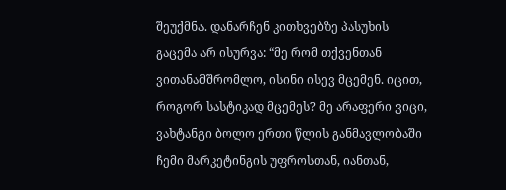შეუქმნა. დანარჩენ კითხვებზე პასუხის გაცემა არ ისურვა: “მე რომ თქვენთან ვითანამშრომლო, ისინი ისევ მცემენ. იცით, როგორ სასტიკად მცემეს? მე არაფერი ვიცი, ვახტანგი ბოლო ერთი წლის განმავლობაში ჩემი მარკეტინგის უფროსთან, იანთან,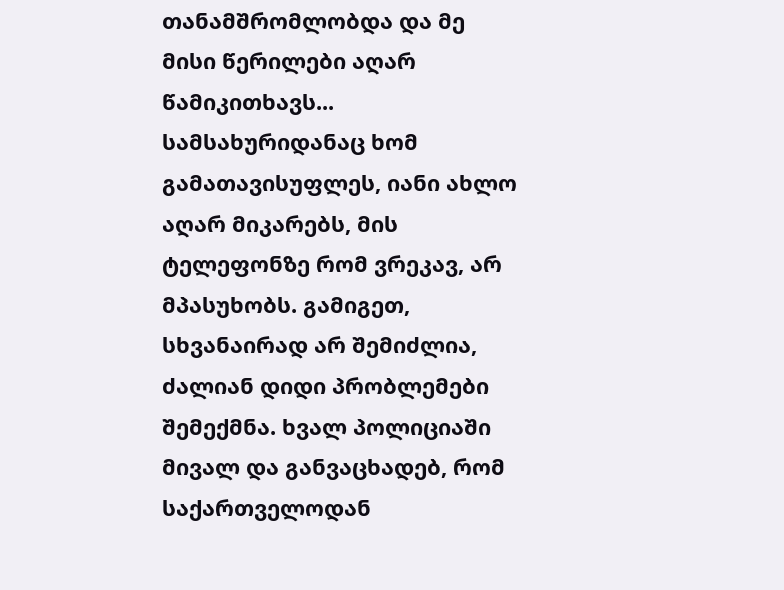თანამშრომლობდა და მე მისი წერილები აღარ წამიკითხავს... სამსახურიდანაც ხომ გამათავისუფლეს, იანი ახლო აღარ მიკარებს, მის ტელეფონზე რომ ვრეკავ, არ მპასუხობს. გამიგეთ, სხვანაირად არ შემიძლია, ძალიან დიდი პრობლემები შემექმნა. ხვალ პოლიციაში მივალ და განვაცხადებ, რომ საქართველოდან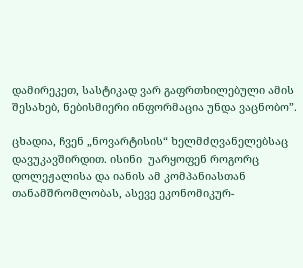დამირეკეთ, სასტიკად ვარ გაფრთხილებული ამის შესახებ, ნებისმიერი ინფორმაცია უნდა ვაცნობო”.

ცხადია, ჩვენ „ნოვარტისის“ ხელმძღვანელებსაც დავუკავშირდით. ისინი  უარყოფენ როგორც დოლეჟალისა და იანის ამ კომპანიასთან თანამშრომლობას, ასევე ეკონომიკურ-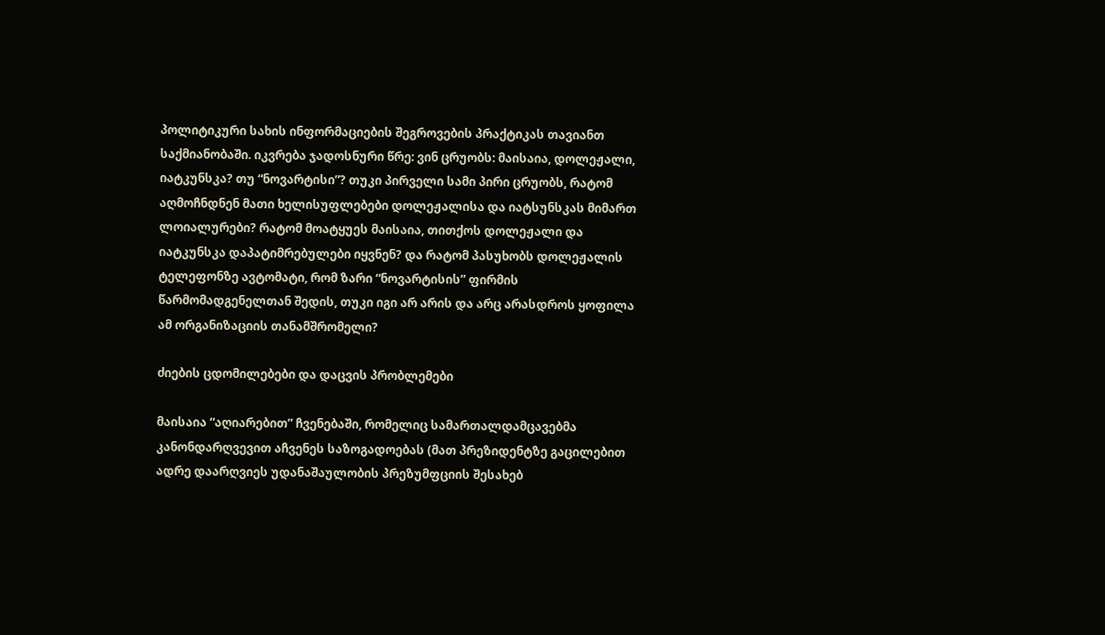პოლიტიკური სახის ინფორმაციების შეგროვების პრაქტიკას თავიანთ საქმიანობაში. იკვრება ჯადოსნური წრე: ვინ ცრუობს: მაისაია, დოლეჟალი, იატკუნსკა? თუ “ნოვარტისი”? თუკი პირველი სამი პირი ცრუობს, რატომ აღმოჩნდნენ მათი ხელისუფლებები დოლეჟალისა და იატსუნსკას მიმართ ლოიალურები? რატომ მოატყუეს მაისაია, თითქოს დოლეჟალი და იატკუნსკა დაპატიმრებულები იყვნენ? და რატომ პასუხობს დოლეჟალის ტელეფონზე ავტომატი, რომ ზარი “ნოვარტისის” ფირმის წარმომადგენელთან შედის, თუკი იგი არ არის და არც არასდროს ყოფილა ამ ორგანიზაციის თანამშრომელი?

ძიების ცდომილებები და დაცვის პრობლემები

მაისაია “აღიარებით” ჩვენებაში, რომელიც სამართალდამცავებმა კანონდარღვევით აჩვენეს საზოგადოებას (მათ პრეზიდენტზე გაცილებით ადრე დაარღვიეს უდანაშაულობის პრეზუმფციის შესახებ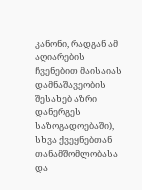კანონი, რადგან ამ აღიარების ჩვენებით მაისაიას დამნაშავეობის შესახებ აზრი დანერგეს საზოგადოებაში), სხვა ქვეყნებთან თანამშომლობასა და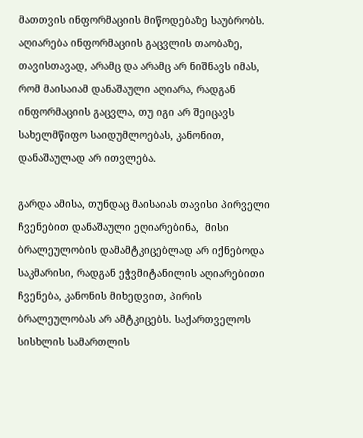მათთვის ინფორმაციის მიწოდებაზე საუბრობს. აღიარება ინფორმაციის გაცვლის თაობაზე, თავისთავად, არამც და არამც არ ნიშნავს იმას, რომ მაისაიამ დანაშაული აღიარა, რადგან ინფორმაციის გაცვლა, თუ იგი არ შეიცავს სახელმწიფო საიდუმლოებას, კანონით, დანაშაულად არ ითვლება.

გარდა ამისა, თუნდაც მაისაიას თავისი პირველი ჩვენებით დანაშაული ეღიარებინა,  მისი ბრალეულობის დამამტკიცებლად არ იქნებოდა საკმარისი, რადგან ეჭვმიტანილის აღიარებითი ჩვენება, კანონის მიხედვით, პირის ბრალეულობას არ ამტკიცებს. საქართველოს სისხლის სამართლის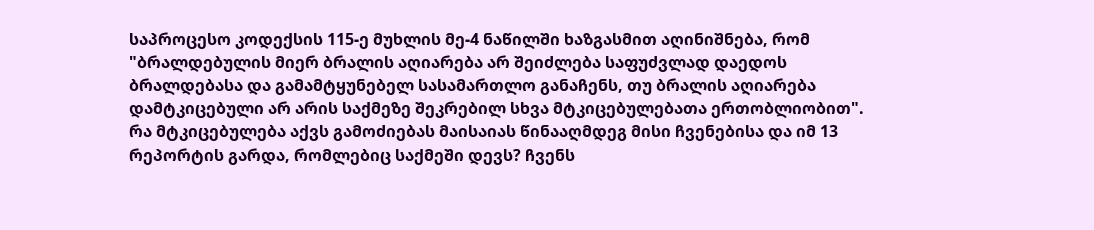საპროცესო კოდექსის 115-ე მუხლის მე-4 ნაწილში ხაზგასმით აღინიშნება, რომ "ბრალდებულის მიერ ბრალის აღიარება არ შეიძლება საფუძვლად დაედოს ბრალდებასა და გამამტყუნებელ სასამართლო განაჩენს, თუ ბრალის აღიარება დამტკიცებული არ არის საქმეზე შეკრებილ სხვა მტკიცებულებათა ერთობლიობით". რა მტკიცებულება აქვს გამოძიებას მაისაიას წინააღმდეგ მისი ჩვენებისა და იმ 13 რეპორტის გარდა, რომლებიც საქმეში დევს? ჩვენს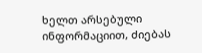ხელთ არსებული ინფორმაციით, ძიებას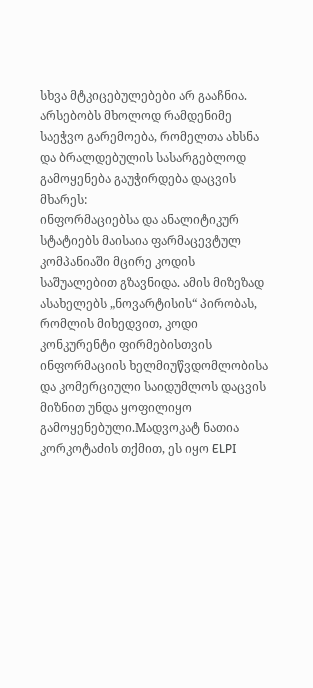სხვა მტკიცებულებები არ გააჩნია.
არსებობს მხოლოდ რამდენიმე საეჭვო გარემოება, რომელთა ახსნა და ბრალდებულის სასარგებლოდ გამოყენება გაუჭირდება დაცვის მხარეს:
ინფორმაციებსა და ანალიტიკურ სტატიებს მაისაია ფარმაცევტულ კომპანიაში მცირე კოდის საშუალებით გზავნიდა. ამის მიზეზად ასახელებს „ნოვარტისის“ პირობას, რომლის მიხედვით, კოდი კონკურენტი ფირმებისთვის ინფორმაციის ხელმიუწვდომლობისა და კომერციული საიდუმლოს დაცვის მიზნით უნდა ყოფილიყო გამოყენებული.Mადვოკატ ნათია კორკოტაძის თქმით, ეს იყო ELPI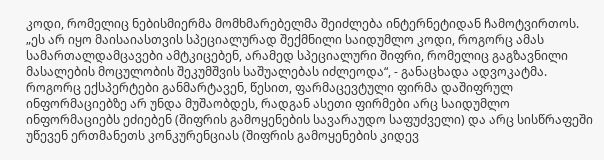კოდი, რომელიც ნებისმიერმა მომხმარებელმა შეიძლება ინტერნეტიდან ჩამოტვირთოს. „ეს არ იყო მაისაიასთვის სპეციალურად შექმნილი საიდუმლო კოდი, როგორც ამას სამართალდამცავები ამტკიცებენ, არამედ სპეციალური შიფრი, რომელიც გაგზავნილი მასალების მოცულობის შეკუმშვის საშუალებას იძლეოდა“, - განაცხადა ადვოკატმა.
როგორც ექსპერტები განმარტავენ, წესით, ფარმაცევტული ფირმა დაშიფრულ ინფორმაციებზე არ უნდა მუშაობდეს, რადგან ასეთი ფირმები არც საიდუმლო ინფორმაციებს ეძიებენ (შიფრის გამოყენების სავარაუდო საფუძველი) და არც სისწრაფეში უწევენ ერთმანეთს კონკურენციას (შიფრის გამოყენების კიდევ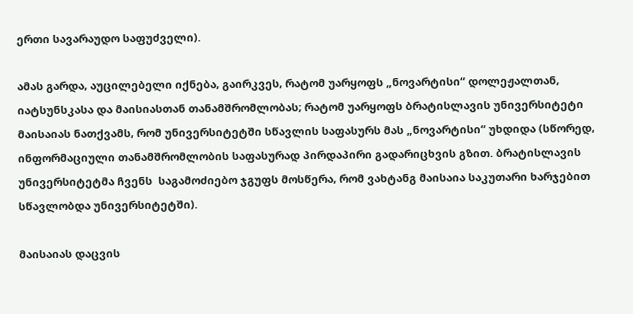ერთი სავარაუდო საფუძველი).

ამას გარდა, აუცილებელი იქნება, გაირკვეს, რატომ უარყოფს „ნოვარტისი“ დოლეჟალთან, იატსუნსკასა და მაისიასთან თანამშრომლობას; რატომ უარყოფს ბრატისლავის უნივერსიტეტი მაისაიას ნათქვამს, რომ უნივერსიტეტში სწავლის საფასურს მას „ნოვარტისი“ უხდიდა (სწორედ, ინფორმაციული თანამშრომლობის საფასურად პირდაპირი გადარიცხვის გზით. ბრატისლავის უნივერსიტეტმა ჩვენს  საგამოძიებო ჯგუფს მოსწერა, რომ ვახტანგ მაისაია საკუთარი ხარჯებით სწავლობდა უნივერსიტეტში).

მაისაიას დაცვის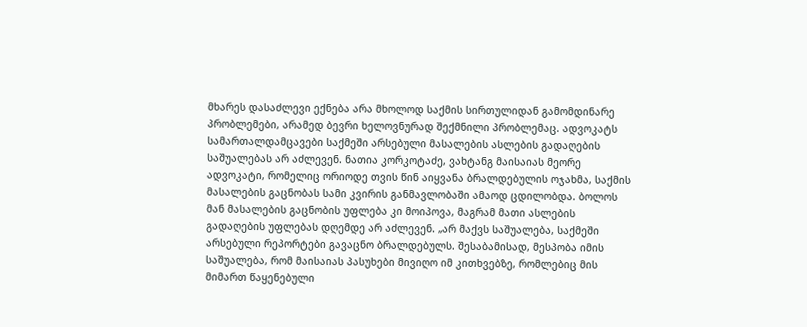მხარეს დასაძლევი ექნება არა მხოლოდ საქმის სირთულიდან გამომდინარე პრობლემები, არამედ ბევრი ხელოვნურად შექმნილი პრობლემაც. ადვოკატს სამართალდამცავები საქმეში არსებული მასალების ასლების გადაღების საშუალებას არ აძლევენ. ნათია კორკოტაძე, ვახტანგ მაისაიას მეორე ადვოკატი, რომელიც ორიოდე თვის წინ აიყვანა ბრალდებულის ოჯახმა, საქმის მასალების გაცნობას სამი კვირის განმავლობაში ამაოდ ცდილობდა. ბოლოს მან მასალების გაცნობის უფლება კი მოიპოვა, მაგრამ მათი ასლების გადაღების უფლებას დღემდე არ აძლევენ. „არ მაქვს საშუალება, საქმეში არსებული რეპორტები გავაცნო ბრალდებულს. შესაბამისად, მესპობა იმის საშუალება, რომ მაისაიას პასუხები მივიღო იმ კითხვებზე, რომლებიც მის მიმართ წაყენებული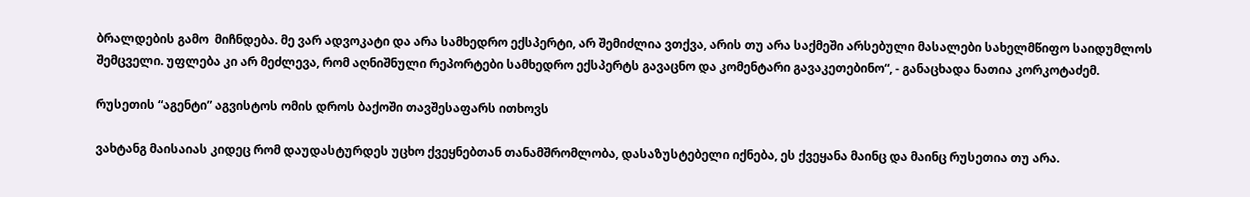ბრალდების გამო  მიჩნდება. მე ვარ ადვოკატი და არა სამხედრო ექსპერტი, არ შემიძლია ვთქვა, არის თუ არა საქმეში არსებული მასალები სახელმწიფო საიდუმლოს შემცველი. უფლება კი არ მეძლევა, რომ აღნიშნული რეპორტები სამხედრო ექსპერტს გავაცნო და კომენტარი გავაკეთებინო“, - განაცხადა ნათია კორკოტაძემ.

რუსეთის “აგენტი” აგვისტოს ომის დროს ბაქოში თავშესაფარს ითხოვს

ვახტანგ მაისაიას კიდეც რომ დაუდასტურდეს უცხო ქვეყნებთან თანამშრომლობა, დასაზუსტებელი იქნება, ეს ქვეყანა მაინც და მაინც რუსეთია თუ არა.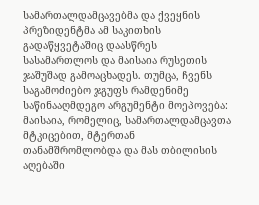სამართალდამცავებმა და ქვეყნის პრეზიდენტმა ამ საკითხის გადაწყვეტაშიც დაასწრეს სასამართლოს და მაისაია რუსეთის ჯაშუშად გამოაცხადეს. თუმცა, ჩვენს საგამოძიებო ჯგუფს რამდენიმე საწინააღმდეგო არგუმენტი მოეპოვება: მაისაია, რომელიც, სამართალდამცავთა მტკიცებით, მტერთან თანამშრომლობდა და მას თბილისის აღებაში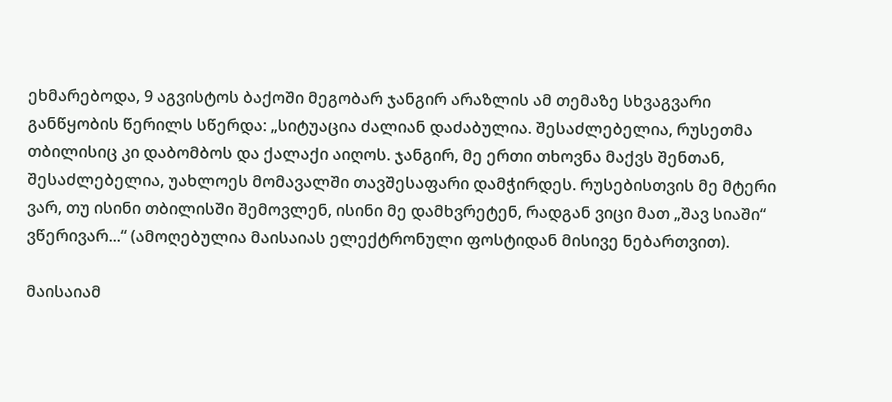ეხმარებოდა, 9 აგვისტოს ბაქოში მეგობარ ჯანგირ არაზლის ამ თემაზე სხვაგვარი განწყობის წერილს სწერდა: „სიტუაცია ძალიან დაძაბულია. შესაძლებელია, რუსეთმა თბილისიც კი დაბომბოს და ქალაქი აიღოს. ჯანგირ, მე ერთი თხოვნა მაქვს შენთან, შესაძლებელია, უახლოეს მომავალში თავშესაფარი დამჭირდეს. რუსებისთვის მე მტერი ვარ, თუ ისინი თბილისში შემოვლენ, ისინი მე დამხვრეტენ, რადგან ვიცი მათ „შავ სიაში“ ვწერივარ...“ (ამოღებულია მაისაიას ელექტრონული ფოსტიდან მისივე ნებართვით).

მაისაიამ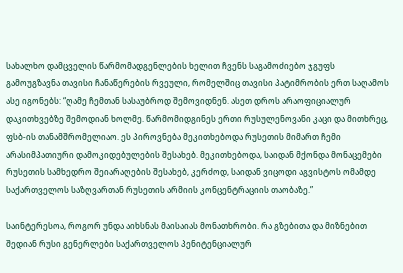სახალხო დამცველის წარმომადგენლების ხელით ჩვენს საგამოძიებო ჯგუფს გამოუგზავნა თავისი ჩანაწერების რვეული, რომელშიც თავისი პატიმრობის ერთ საღამოს ასე იგონებს: “ღამე ჩემთან სასაუბროდ შემოვიდნენ. ასეთ დროს არაოფიციალურ დაკითხვებზე შემოდიან ხოლმე. წარმომიდგინეს ერთი რუსულენოვანი კაცი და მითხრეც, ფსბ-ის თანამშრომელიაო. ეს პიროვნება მეკითხებოდა რუსეთის მიმართ ჩემი არასიმპათიური დამოკიდებულების შესახებ. მეკითხებოდა, საიდან მქონდა მონაცემები რუსეთის სამხედრო შეიარაღების შესახებ, კერძოდ, საიდან ვიცოდი აგვისტოს ომამდე საქართველოს საზღვართან რუსეთის არმიის კონცენტრაციის თაობაზე.”

საინტერესოა, როგორ უნდა აიხსნას მაისაიას მონათხრობი. რა გზებითა და მიზნებით შედიან რუსი გენერლები საქართველოს პენიტენციალურ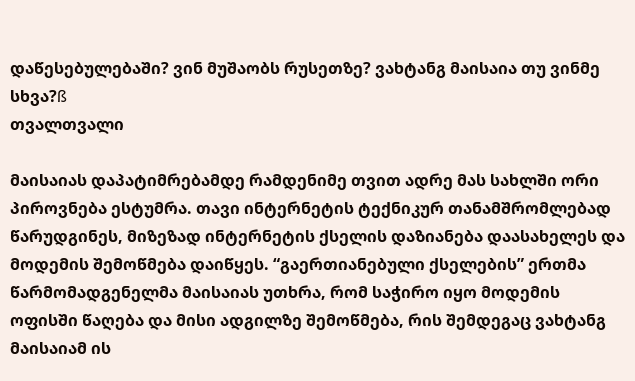დაწესებულებაში? ვინ მუშაობს რუსეთზე? ვახტანგ მაისაია თუ ვინმე სხვა?ß
თვალთვალი

მაისაიას დაპატიმრებამდე რამდენიმე თვით ადრე მას სახლში ორი პიროვნება ესტუმრა. თავი ინტერნეტის ტექნიკურ თანამშრომლებად წარუდგინეს, მიზეზად ინტერნეტის ქსელის დაზიანება დაასახელეს და მოდემის შემოწმება დაიწყეს. “გაერთიანებული ქსელების” ერთმა წარმომადგენელმა მაისაიას უთხრა, რომ საჭირო იყო მოდემის ოფისში წაღება და მისი ადგილზე შემოწმება, რის შემდეგაც ვახტანგ მაისაიამ ის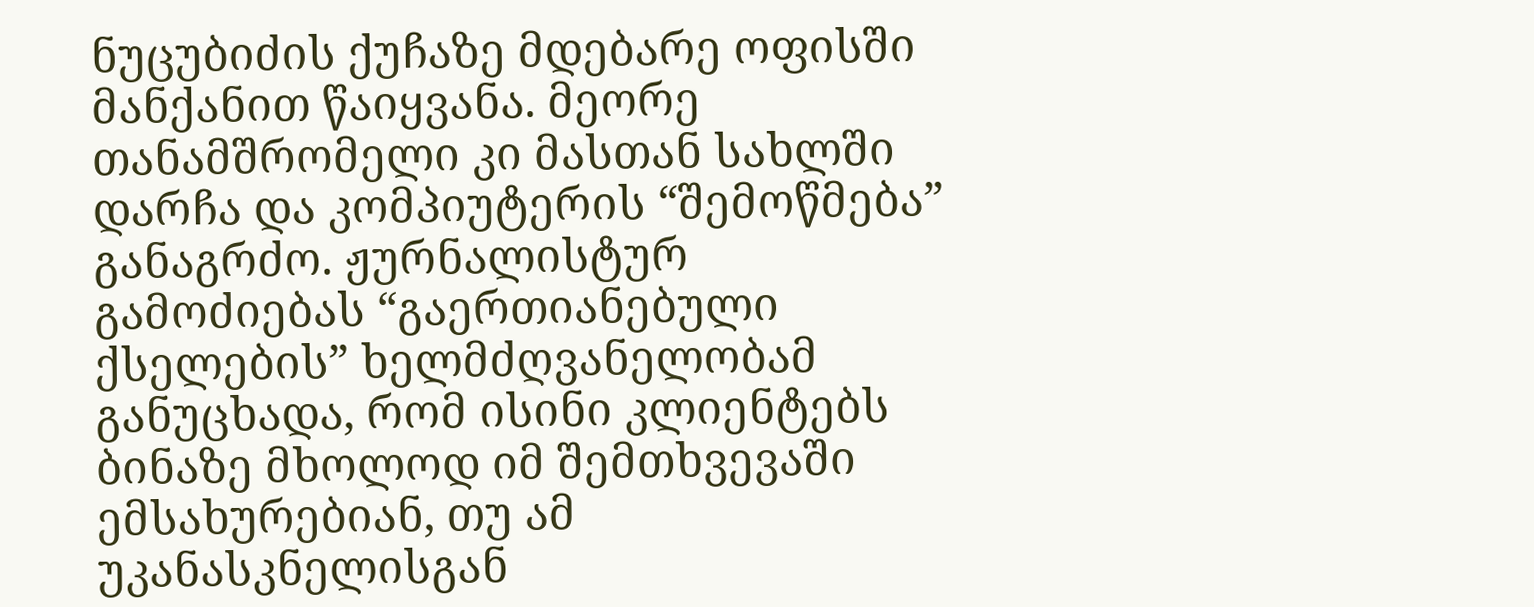ნუცუბიძის ქუჩაზე მდებარე ოფისში მანქანით წაიყვანა. მეორე თანამშრომელი კი მასთან სახლში დარჩა და კომპიუტერის “შემოწმება” განაგრძო. ჟურნალისტურ გამოძიებას “გაერთიანებული ქსელების” ხელმძღვანელობამ განუცხადა, რომ ისინი კლიენტებს ბინაზე მხოლოდ იმ შემთხვევაში ემსახურებიან, თუ ამ უკანასკნელისგან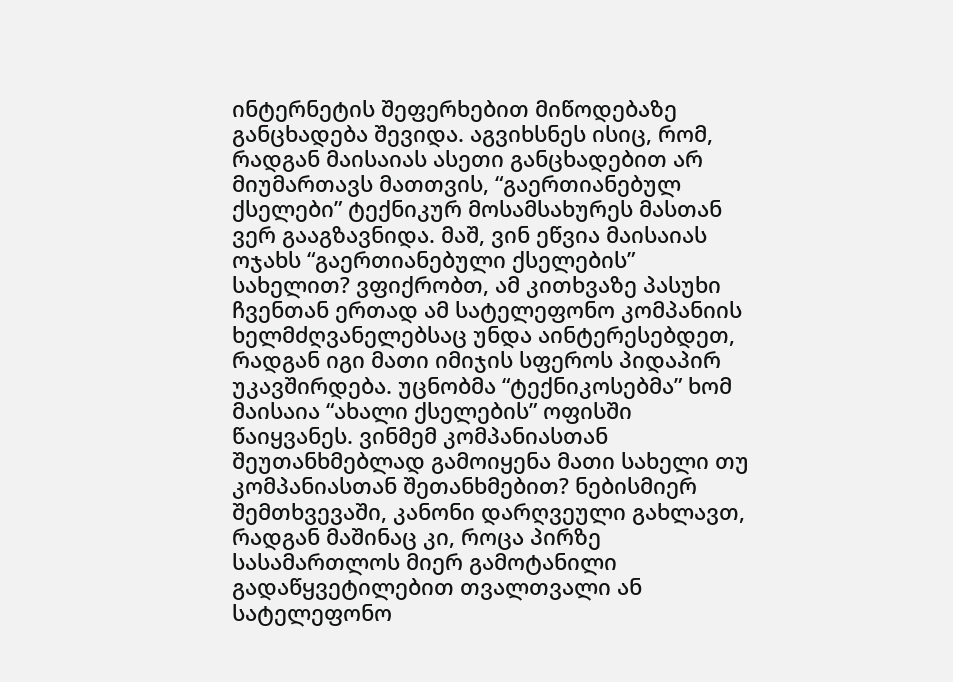ინტერნეტის შეფერხებით მიწოდებაზე განცხადება შევიდა. აგვიხსნეს ისიც, რომ, რადგან მაისაიას ასეთი განცხადებით არ მიუმართავს მათთვის, “გაერთიანებულ ქსელები” ტექნიკურ მოსამსახურეს მასთან ვერ გააგზავნიდა. მაშ, ვინ ეწვია მაისაიას ოჯახს “გაერთიანებული ქსელების” სახელით? ვფიქრობთ, ამ კითხვაზე პასუხი ჩვენთან ერთად ამ სატელეფონო კომპანიის ხელმძღვანელებსაც უნდა აინტერესებდეთ, რადგან იგი მათი იმიჯის სფეროს პიდაპირ უკავშირდება. უცნობმა “ტექნიკოსებმა” ხომ მაისაია “ახალი ქსელების” ოფისში წაიყვანეს. ვინმემ კომპანიასთან შეუთანხმებლად გამოიყენა მათი სახელი თუ კომპანიასთან შეთანხმებით? ნებისმიერ შემთხვევაში, კანონი დარღვეული გახლავთ, რადგან მაშინაც კი, როცა პირზე სასამართლოს მიერ გამოტანილი გადაწყვეტილებით თვალთვალი ან სატელეფონო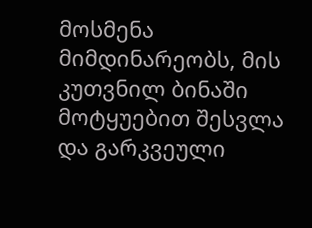მოსმენა მიმდინარეობს, მის კუთვნილ ბინაში მოტყუებით შესვლა და გარკვეული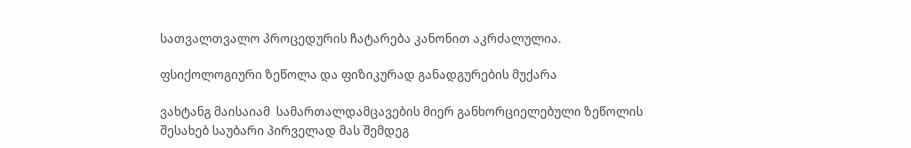სათვალთვალო პროცედურის ჩატარება კანონით აკრძალულია.

ფსიქოლოგიური ზეწოლა და ფიზიკურად განადგურების მუქარა

ვახტანგ მაისაიამ  სამართალდამცავების მიერ განხორციელებული ზეწოლის შესახებ საუბარი პირველად მას შემდეგ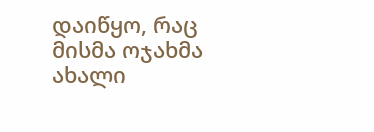დაიწყო, რაც მისმა ოჯახმა ახალი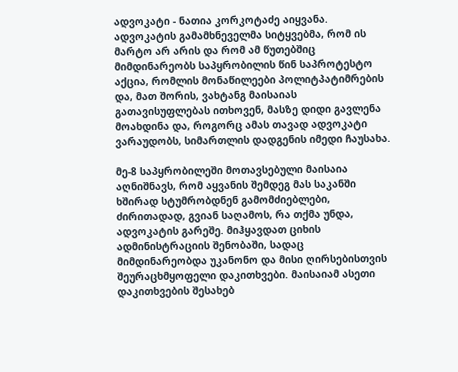ადვოკატი - ნათია კორკოტაძე აიყვანა. ადვოკატის გამამხნეველმა სიტყვებმა, რომ ის მარტო არ არის და რომ ამ წუთებშიც მიმდინარეობს საპყრობილის წინ საპროტესტო აქცია, რომლის მონაწილეები პოლიტპატიმრების და, მათ შორის, ვახტანგ მაისაიას გათავისუფლებას ითხოვენ, მასზე დიდი გავლენა მოახდინა და, როგორც ამას თავად ადვოკატი ვარაუდობს, სიმართლის დადგენის იმედი ჩაუსახა.

მე-8 საპყრობილეში მოთავსებული მაისაია აღნიშნავს, რომ აყვანის შემდეგ მას საკანში ხშირად სტუმრობდნენ გამომძიებლები, ძირითადად, გვიან საღამოს, რა თქმა უნდა, ადვოკატის გარეშე. მიჰყავდათ ციხის ადმინისტრაციის შენობაში, სადაც მიმდინარეობდა უკანონო და მისი ღირსებისთვის შეურაცხმყოფელი დაკითხვები. მაისაიამ ასეთი დაკითხვების შესახებ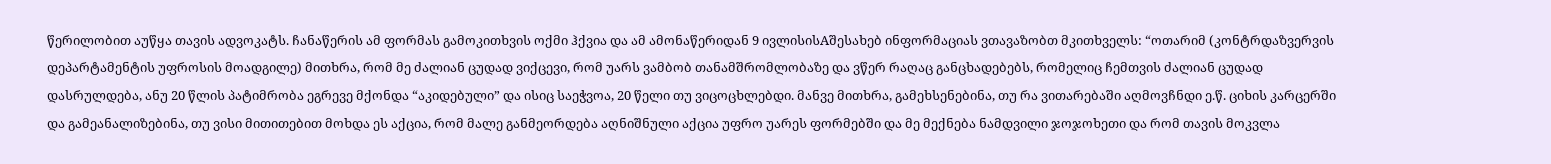წერილობით აუწყა თავის ადვოკატს. ჩანაწერის ამ ფორმას გამოკითხვის ოქმი ჰქვია და ამ ამონაწერიდან 9 ივლისისAშესახებ ინფორმაციას ვთავაზობთ მკითხველს: “ოთარიმ (კონტრდაზვერვის დეპარტამენტის უფროსის მოადგილე) მითხრა, რომ მე ძალიან ცუდად ვიქცევი, რომ უარს ვამბობ თანამშრომლობაზე და ვწერ რაღაც განცხადებებს, რომელიც ჩემთვის ძალიან ცუდად დასრულდება, ანუ 20 წლის პატიმრობა ეგრევე მქონდა “აკიდებული” და ისიც საეჭვოა, 20 წელი თუ ვიცოცხლებდი. მანვე მითხრა, გამეხსენებინა, თუ რა ვითარებაში აღმოვჩნდი ე.წ. ციხის კარცერში და გამეანალიზებინა, თუ ვისი მითითებით მოხდა ეს აქცია, რომ მალე განმეორდება აღნიშნული აქცია უფრო უარეს ფორმებში და მე მექნება ნამდვილი ჯოჯოხეთი და რომ თავის მოკვლა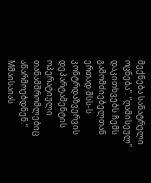მექნება სანატრელი ოცნება”. “ღამისეულ” დაკითხვებს ჩემს გამომძიებელთან ერთად შსს-ს კონტრდაზვერვის დეპარტამენტის ოპერატიული თანამშრომლებიც აწარმოებდნენ.“ Mმაისაიას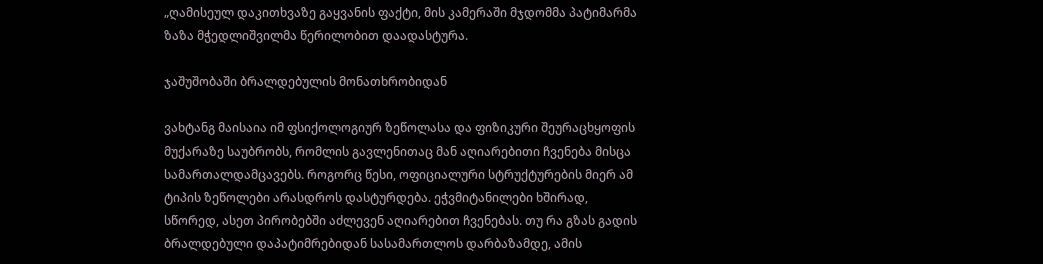„ღამისეულ დაკითხვაზე გაყვანის ფაქტი, მის კამერაში მჯდომმა პატიმარმა ზაზა მჭედლიშვილმა წერილობით დაადასტურა.

ჯაშუშობაში ბრალდებულის მონათხრობიდან

ვახტანგ მაისაია იმ ფსიქოლოგიურ ზეწოლასა და ფიზიკური შეურაცხყოფის მუქარაზე საუბრობს, რომლის გავლენითაც მან აღიარებითი ჩვენება მისცა სამართალდამცავებს. როგორც წესი, ოფიციალური სტრუქტურების მიერ ამ ტიპის ზეწოლები არასდროს დასტურდება. ეჭვმიტანილები ხშირად, სწორედ, ასეთ პირობებში აძლევენ აღიარებით ჩვენებას. თუ რა გზას გადის ბრალდებული დაპატიმრებიდან სასამართლოს დარბაზამდე, ამის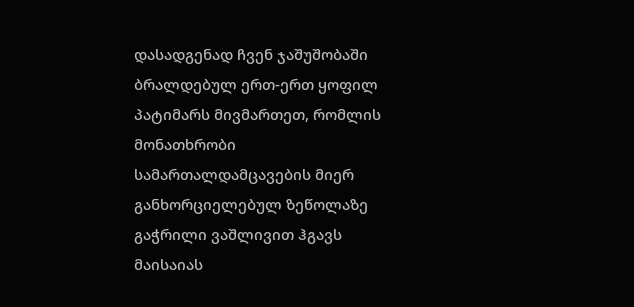დასადგენად ჩვენ ჯაშუშობაში ბრალდებულ ერთ-ერთ ყოფილ პატიმარს მივმართეთ, რომლის მონათხრობი სამართალდამცავების მიერ განხორციელებულ ზეწოლაზე გაჭრილი ვაშლივით ჰგავს მაისაიას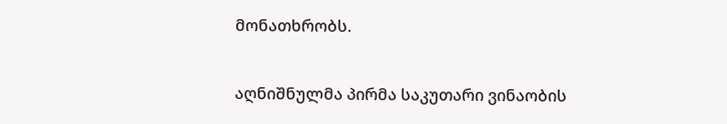მონათხრობს.

აღნიშნულმა პირმა საკუთარი ვინაობის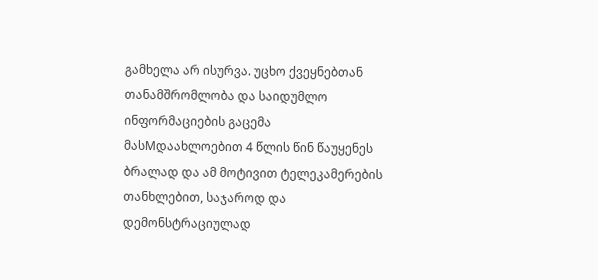გამხელა არ ისურვა. უცხო ქვეყნებთან თანამშრომლობა და საიდუმლო ინფორმაციების გაცემა მასMდაახლოებით 4 წლის წინ წაუყენეს ბრალად და ამ მოტივით ტელეკამერების თანხლებით, საჯაროდ და დემონსტრაციულად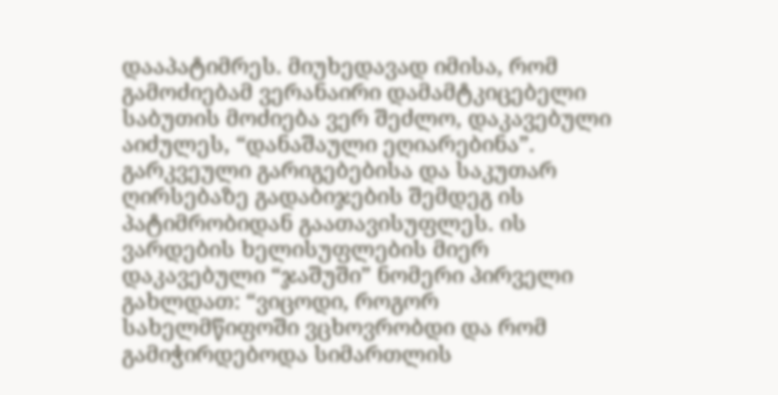დააპატიმრეს. მიუხედავად იმისა, რომ გამოძიებამ ვერანაირი დამამტკიცებელი საბუთის მოძიება ვერ შეძლო, დაკავებული აიძულეს, “დანაშაული ეღიარებინა”. გარკვეული გარიგებებისა და საკუთარ ღირსებაზე გადაბიჯების შემდეგ ის პატიმრობიდან გაათავისუფლეს. ის ვარდების ხელისუფლების მიერ დაკავებული “ჯაშუში” ნომერი პირველი გახლდათ: “ვიცოდი, როგორ სახელმწიფოში ვცხოვრობდი და რომ გამიჭირდებოდა სიმართლის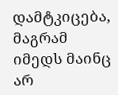დამტკიცება, მაგრამ იმედს მაინც არ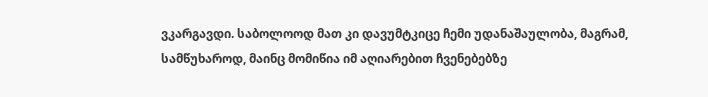ვკარგავდი. საბოლოოდ მათ კი დავუმტკიცე ჩემი უდანაშაულობა, მაგრამ, სამწუხაროდ, მაინც მომიწია იმ აღიარებით ჩვენებებზე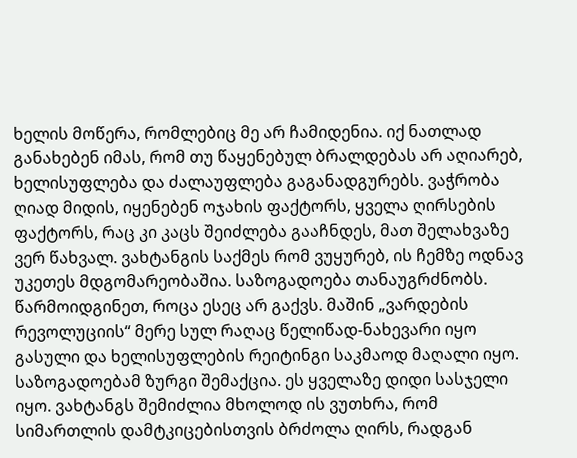ხელის მოწერა, რომლებიც მე არ ჩამიდენია. იქ ნათლად განახებენ იმას, რომ თუ წაყენებულ ბრალდებას არ აღიარებ, ხელისუფლება და ძალაუფლება გაგანადგურებს. ვაჭრობა ღიად მიდის, იყენებენ ოჯახის ფაქტორს, ყველა ღირსების ფაქტორს, რაც კი კაცს შეიძლება გააჩნდეს, მათ შელახვაზე ვერ წახვალ. ვახტანგის საქმეს რომ ვუყურებ, ის ჩემზე ოდნავ უკეთეს მდგომარეობაშია. საზოგადოება თანაუგრძნობს. წარმოიდგინეთ, როცა ესეც არ გაქვს. მაშინ „ვარდების რევოლუციის“ მერე სულ რაღაც წელიწად-ნახევარი იყო გასული და ხელისუფლების რეიტინგი საკმაოდ მაღალი იყო. საზოგადოებამ ზურგი შემაქცია. ეს ყველაზე დიდი სასჯელი იყო. ვახტანგს შემიძლია მხოლოდ ის ვუთხრა, რომ სიმართლის დამტკიცებისთვის ბრძოლა ღირს, რადგან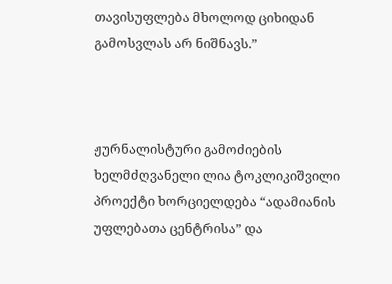თავისუფლება მხოლოდ ციხიდან გამოსვლას არ ნიშნავს.”



ჟურნალისტური გამოძიების ხელმძღვანელი ლია ტოკლიკიშვილი
პროექტი ხორციელდება “ადამიანის უფლებათა ცენტრისა” და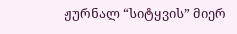ჟურნალ “სიტყვის” მიერ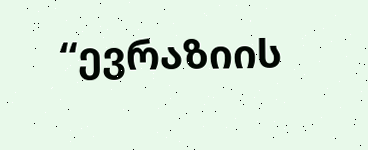“ევრაზიის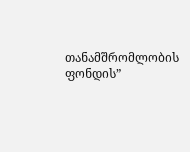თანამშრომლობის ფონდის”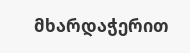მხარდაჭერით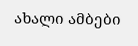ახალი ამბები